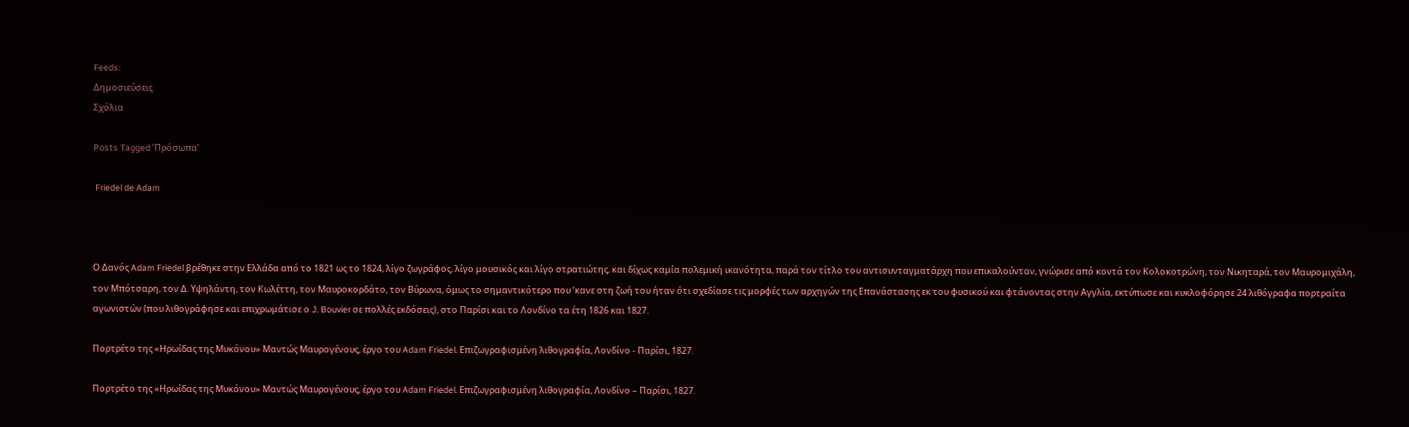Feeds:
Δημοσιεύσεις
Σχόλια

Posts Tagged ‘Πρόσωπα’

 Friedel de Adam



Ο Δανός Adam Friedel βρέθηκε στην Ελλάδα από το 1821 ως το 1824, λίγο ζωγράφος, λίγο μουσικός και λίγο στρατιώτης, και δίχως καμία πολεμική ικανότητα, παρά τον τίτλο του αντισυνταγματάρχη που επικαλούνταν, γνώρισε από κοντά τον Κολοκοτρώνη, τον Νικηταρά, τον Μαυρομιχάλη, τον Μπότσαρη, τον Δ. Υψηλάντη, τον Κωλέττη, τον Μαυροκορδάτο, τον Βύρωνα, όμως το σημαντικότερο που ‘κανε στη ζωή του ήταν ότι σχεδίασε τις μορφές των αρχηγών της Επανάστασης εκ του φυσικού και φτάνοντας στην Αγγλία, εκτύπωσε και κυκλοφόρησε 24 λιθόγραφα πορτραίτα αγωνιστών (που λιθογράφησε και επιχρωμάτισε ο J. Bouvier σε πολλές εκδόσεις), στο Παρίσι και το Λονδίνο τα έτη 1826 και 1827.

Πορτρέτο της «Ηρωίδας της Μυκόνου» Μαντώς Μαυρογένους, έργο του Adam Friedel. Επιζωγραφισμένη λιθογραφία, Λονδίνο - Παρίσι, 1827.

Πορτρέτο της «Ηρωίδας της Μυκόνου» Μαντώς Μαυρογένους, έργο του Adam Friedel. Επιζωγραφισμένη λιθογραφία, Λονδίνο – Παρίσι, 1827.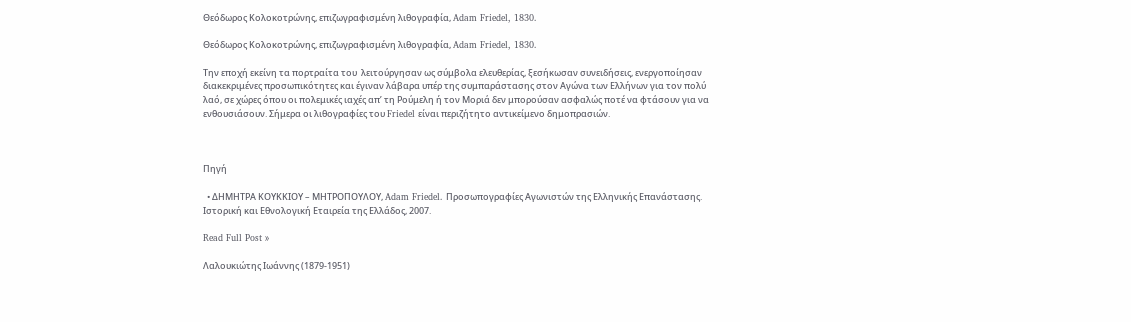Θεόδωρος Κολοκοτρώνης, επιζωγραφισμένη λιθογραφία, Adam Friedel, 1830.

Θεόδωρος Κολοκοτρώνης, επιζωγραφισμένη λιθογραφία, Adam Friedel, 1830.

Την εποχή εκείνη τα πορτραίτα του  λειτούργησαν ως σύμβολα ελευθερίας, ξεσήκωσαν συνειδήσεις, ενεργοποίησαν διακεκριμένες προσωπικότητες και έγιναν λάβαρα υπέρ της συμπαράστασης στον Αγώνα των Ελλήνων για τον πολύ λαό, σε χώρες όπου οι πολεμικές ιαχές απ’ τη Ρούμελη ή τον Μοριά δεν μπορούσαν ασφαλώς ποτέ να φτάσουν για να ενθουσιάσουν. Σήμερα οι λιθογραφίες του Friedel είναι περιζήτητο αντικείμενο δημοπρασιών.



Πηγή

  • ΔΗΜΗΤΡΑ ΚΟΥΚΚΙΟΥ – ΜΗΤΡΟΠΟΥΛΟΥ, Adam Friedel. Προσωπογραφίες Αγωνιστών της Ελληνικής Επανάστασης. Ιστορική και Εθνολογική Εταιρεία της Ελλάδος, 2007.

Read Full Post »

Λαλουκιώτης Ιωάννης (1879-1951)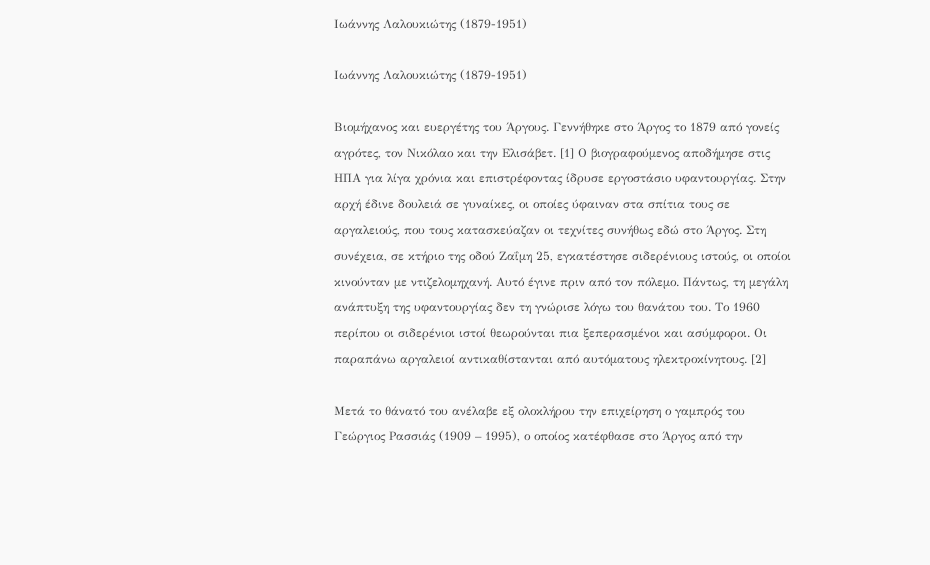Ιωάννης Λαλουκιώτης (1879-1951)

Ιωάννης Λαλουκιώτης (1879-1951)

Βιομήχανος και ευεργέτης του Άργους. Γεννήθηκε στο Άργος το 1879 από γονείς αγρότες, τον Νικόλαο και την Ελισάβετ. [1] Ο βιογραφούμενος αποδήμησε στις ΗΠΑ για λίγα χρόνια και επιστρέφοντας ίδρυσε εργοστάσιο υφαντουργίας. Στην αρχή έδινε δουλειά σε γυναίκες, οι οποίες ύφαιναν στα σπίτια τους σε αργαλειούς, που τους κατασκεύαζαν οι τεχνίτες συνήθως εδώ στο Άργος. Στη συνέχεια, σε κτήριο της οδού Ζαΐμη 25, εγκατέστησε σιδερένιους ιστούς, οι οποίοι κινούνταν με ντιζελομηχανή. Αυτό έγινε πριν από τον πόλεμο. Πάντως, τη μεγάλη ανάπτυξη της υφαντουργίας δεν τη γνώρισε λόγω του θανάτου του. Το 1960 περίπου οι σιδερένιοι ιστοί θεωρούνται πια ξεπερασμένοι και ασύμφοροι. Οι παραπάνω αργαλειοί αντικαθίστανται από αυτόματους ηλεκτροκίνητους. [2]

Μετά το θάνατό του ανέλαβε εξ ολοκλήρου την επιχείρηση ο γαμπρός του Γεώργιος Ρασσιάς (1909 – 1995), ο οποίος κατέφθασε στο Άργος από την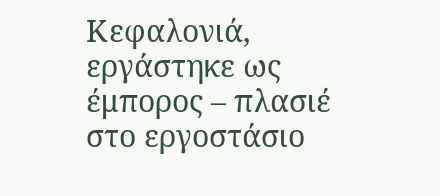Κεφαλονιά, εργάστηκε ως έμπορος – πλασιέ στο εργοστάσιο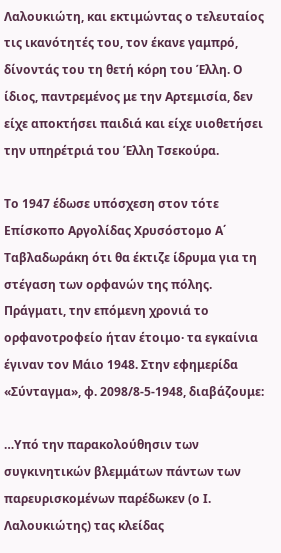Λαλουκιώτη, και εκτιμώντας ο τελευταίος τις ικανότητές του, τον έκανε γαμπρό, δίνοντάς του τη θετή κόρη του Έλλη. Ο ίδιος, παντρεμένος με την Αρτεμισία, δεν είχε αποκτήσει παιδιά και είχε υιοθετήσει την υπηρέτριά του Έλλη Τσεκούρα.

Το 1947 έδωσε υπόσχεση στον τότε Επίσκοπο Αργολίδας Χρυσόστομο Α΄ Ταβλαδωράκη ότι θα έκτιζε ίδρυμα για τη στέγαση των ορφανών της πόλης. Πράγματι, την επόμενη χρονιά το ορφανοτροφείο ήταν έτοιμο· τα εγκαίνια έγιναν τον Μάιο 1948. Στην εφημερίδα «Σύνταγμα», φ. 2098/8-5-1948, διαβάζουμε:

…Υπό την παρακολούθησιν των συγκινητικών βλεμμάτων πάντων των παρευρισκομένων παρέδωκεν (ο Ι. Λαλουκιώτης) τας κλείδας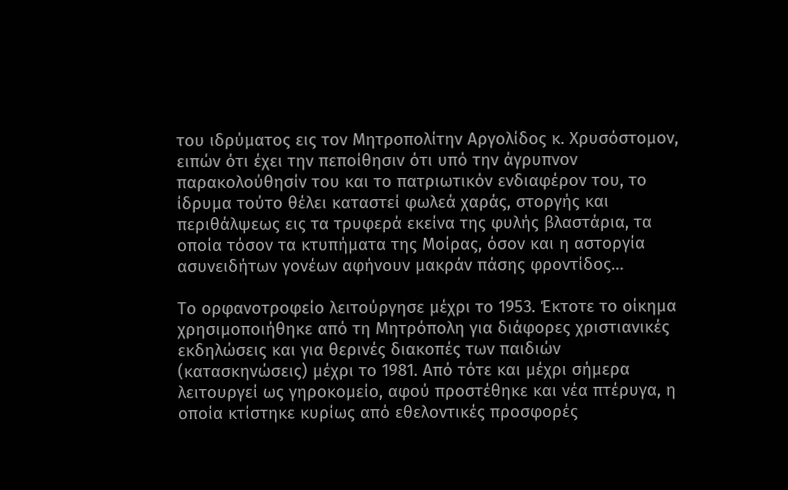του ιδρύματος εις τον Μητροπολίτην Αργολίδος κ. Χρυσόστομον, ειπών ότι έχει την πεποίθησιν ότι υπό την άγρυπνον παρακολούθησίν του και το πατριωτικόν ενδιαφέρον του, το ίδρυμα τούτο θέλει καταστεί φωλεά χαράς, στοργής και περιθάλψεως εις τα τρυφερά εκείνα της φυλής βλαστάρια, τα οποία τόσον τα κτυπήματα της Μοίρας, όσον και η αστοργία ασυνειδήτων γονέων αφήνουν μακράν πάσης φροντίδος…

Το ορφανοτροφείο λειτούργησε μέχρι το 1953. Έκτοτε το οίκημα χρησιμοποιήθηκε από τη Μητρόπολη για διάφορες χριστιανικές εκδηλώσεις και για θερινές διακοπές των παιδιών (κατασκηνώσεις) μέχρι το 1981. Από τότε και μέχρι σήμερα λειτουργεί ως γηροκομείο, αφού προστέθηκε και νέα πτέρυγα, η οποία κτίστηκε κυρίως από εθελοντικές προσφορές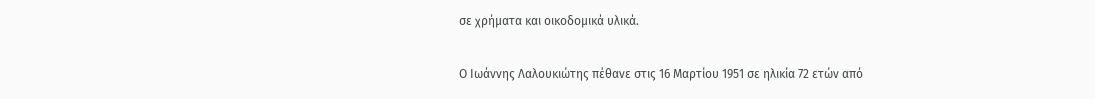σε χρήματα και οικοδομικά υλικά.

Ο Ιωάννης Λαλουκιώτης πέθανε στις 16 Μαρτίου 1951 σε ηλικία 72 ετών από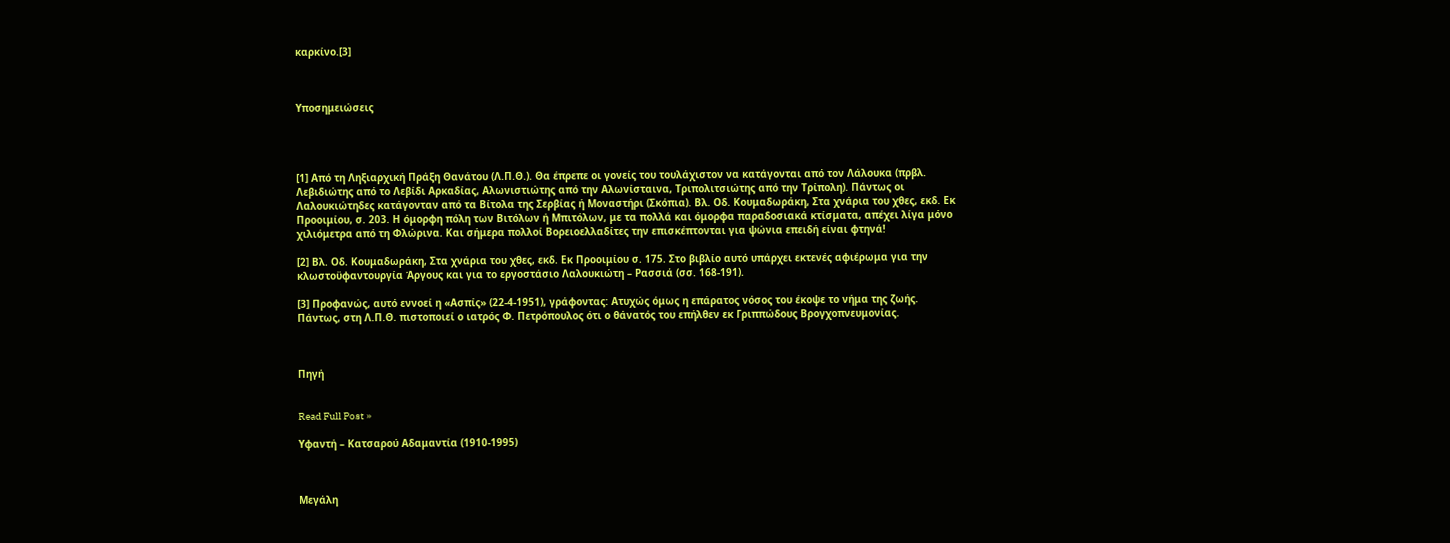καρκίνο.[3]



Υποσημειώσεις




[1] Από τη Ληξιαρχική Πράξη Θανάτου (Λ.Π.Θ.). Θα έπρεπε οι γονείς του τουλάχιστον να κατάγονται από τον Λάλουκα (πρβλ. Λεβιδιώτης από το Λεβίδι Αρκαδίας, Αλωνιστιώτης από την Αλωνίσταινα, Τριπολιτσιώτης από την Τρίπολη). Πάντως οι Λαλουκιώτηδες κατάγονταν από τα Βίτολα της Σερβίας ή Μοναστήρι (Σκόπια). Βλ. Οδ. Κουμαδωράκη, Στα χνάρια του χθες, εκδ. Εκ Προοιμίου, σ. 203. Η όμορφη πόλη των Βιτόλων ή Μπιτόλων, με τα πολλά και όμορφα παραδοσιακά κτίσματα, απέχει λίγα μόνο χιλιόμετρα από τη Φλώρινα. Και σήμερα πολλοί Βορειοελλαδίτες την επισκέπτονται για ψώνια επειδή είναι φτηνά!

[2] Βλ. Οδ. Κουμαδωράκη, Στα χνάρια του χθες, εκδ. Εκ Προοιμίου σ. 175. Στο βιβλίο αυτό υπάρχει εκτενές αφιέρωμα για την κλωστοϋφαντουργία Άργους και για το εργοστάσιο Λαλουκιώτη – Ρασσιά (σσ. 168-191).

[3] Προφανώς, αυτό εννοεί η «Ασπίς» (22-4-1951), γράφοντας: Ατυχώς όμως η επάρατος νόσος του έκοψε το νήμα της ζωής. Πάντως, στη Λ.Π.Θ. πιστοποιεί ο ιατρός Φ. Πετρόπουλος ότι ο θάνατός του επήλθεν εκ Γριππώδους Βρογχοπνευμονίας.



Πηγή


Read Full Post »

Υφαντή – Κατσαρού Αδαμαντία (1910-1995)



Μεγάλη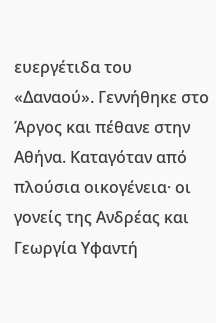ευεργέτιδα του «Δαναού». Γεννήθηκε στο Άργος και πέθανε στην Αθήνα. Καταγόταν από πλούσια οικογένεια· οι γονείς της Ανδρέας και Γεωργία Υφαντή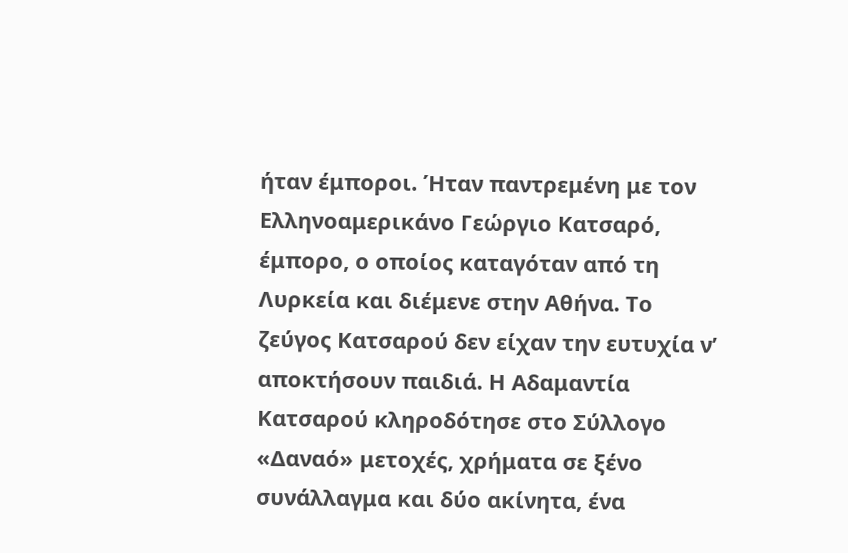ήταν έμποροι. Ήταν παντρεμένη με τον Ελληνοαμερικάνο Γεώργιο Κατσαρό, έμπορο, ο οποίος καταγόταν από τη Λυρκεία και διέμενε στην Αθήνα. Το ζεύγος Κατσαρού δεν είχαν την ευτυχία ν’ αποκτήσουν παιδιά. Η Αδαμαντία Κατσαρού κληροδότησε στο Σύλλογο «Δαναό» μετοχές, χρήματα σε ξένο συνάλλαγμα και δύο ακίνητα, ένα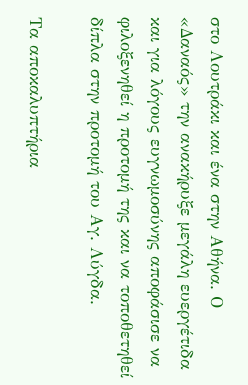στο Λουτράκι και ένα στην Αθήνα. Ο «Δαναός» την ανακήρυξε μεγάλη ευεργέτιδα και για λόγους ευγνωμοσύνης αποφάσισε να φιλοξενηθεί η προτομή της και να τοποθετηθεί δίπλα στην προτομή του Αγ. Λύγδα.

Τα αποκαλυπτήρια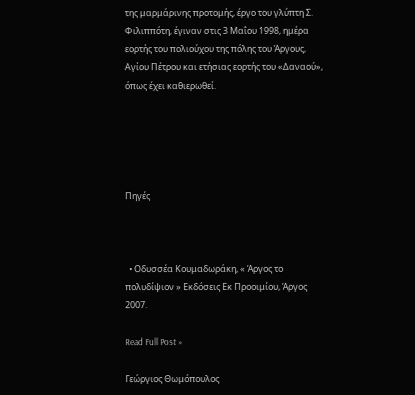της μαρμάρινης προτομής, έργο του γλύπτη Σ. Φιλιππότη, έγιναν στις 3 Μαΐου 1998, ημέρα εορτής του πολιούχου της πόλης του Άργους, Αγίου Πέτρου και ετήσιας εορτής του «Δαναού», όπως έχει καθιερωθεί.





Πηγές



  • Οδυσσέα Κουμαδωράκη, « Άργος το πολυδίψιον » Εκδόσεις Εκ Προοιμίου, Άργος 2007.

Read Full Post »

Γεώργιος Θωμόπουλος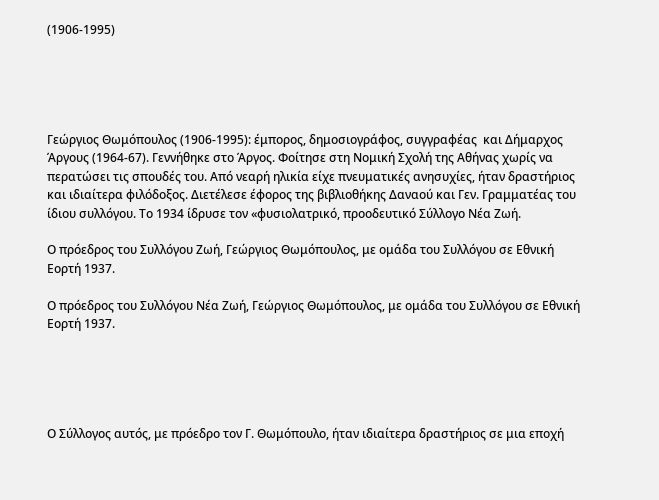(1906-1995)





Γεώργιος Θωμόπουλος (1906-1995): έμπορος, δημοσιογράφος, συγγραφέας  και Δήμαρχος Άργους (1964-67). Γεννήθηκε στο Άργος. Φοίτησε στη Νομική Σχολή της Αθήνας χωρίς να περατώσει τις σπουδές του. Από νεαρή ηλικία είχε πνευματικές ανησυχίες, ήταν δραστήριος και ιδιαίτερα φιλόδοξος. Διετέλεσε έφορος της βιβλιοθήκης Δαναού και Γεν. Γραμματέας του ίδιου συλλόγου. Το 1934 ίδρυσε τον «φυσιολατρικό, προοδευτικό Σύλλογο Νέα Ζωή.

Ο πρόεδρος του Συλλόγου Ζωή, Γεώργιος Θωμόπουλος, με ομάδα του Συλλόγου σε Εθνική Εορτή 1937.

Ο πρόεδρος του Συλλόγου Νέα Ζωή, Γεώργιος Θωμόπουλος, με ομάδα του Συλλόγου σε Εθνική Εορτή 1937.





Ο Σύλλογος αυτός, με πρόεδρο τον Γ. Θωμόπουλο, ήταν ιδιαίτερα δραστήριος σε μια εποχή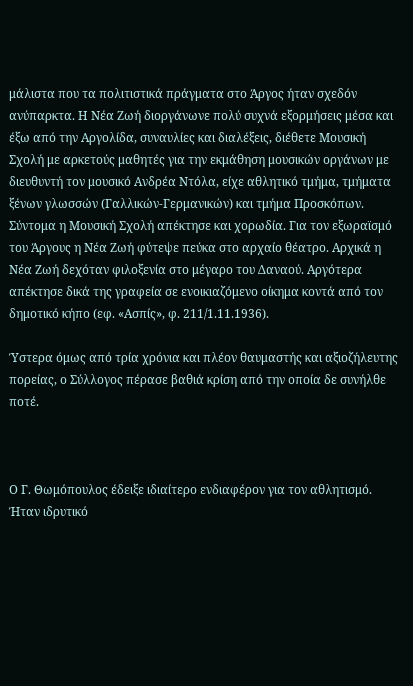μάλιστα που τα πολιτιστικά πράγματα στο Άργος ήταν σχεδόν ανύπαρκτα. Η Νέα Ζωή διοργάνωνε πολύ συχνά εξορμήσεις μέσα και έξω από την Αργολίδα, συναυλίες και διαλέξεις, διέθετε Μουσική Σχολή με αρκετούς μαθητές για την εκμάθηση μουσικών οργάνων με διευθυντή τον μουσικό Ανδρέα Ντόλα, είχε αθλητικό τμήμα, τμήματα ξένων γλωσσών (Γαλλικών-Γερμανικών) και τμήμα Προσκόπων. Σύντομα η Μουσική Σχολή απέκτησε και χορωδία. Για τον εξωραϊσμό του Άργους η Νέα Ζωή φύτεψε πεύκα στο αρχαίο θέατρο. Αρχικά η Νέα Ζωή δεχόταν φιλοξενία στο μέγαρο του Δαναού. Αργότερα απέκτησε δικά της γραφεία σε ενοικιαζόμενο οίκημα κοντά από τον δημοτικό κήπο (εφ. «Ασπίς», φ. 211/1.11.1936).

Ύστερα όμως από τρία χρόνια και πλέον θαυμαστής και αξιοζήλευτης πορείας, ο Σύλλογος πέρασε βαθιά κρίση από την οποία δε συνήλθε ποτέ.



Ο Γ. Θωμόπουλος έδειξε ιδιαίτερο ενδιαφέρον για τον αθλητισμό. Ήταν ιδρυτικό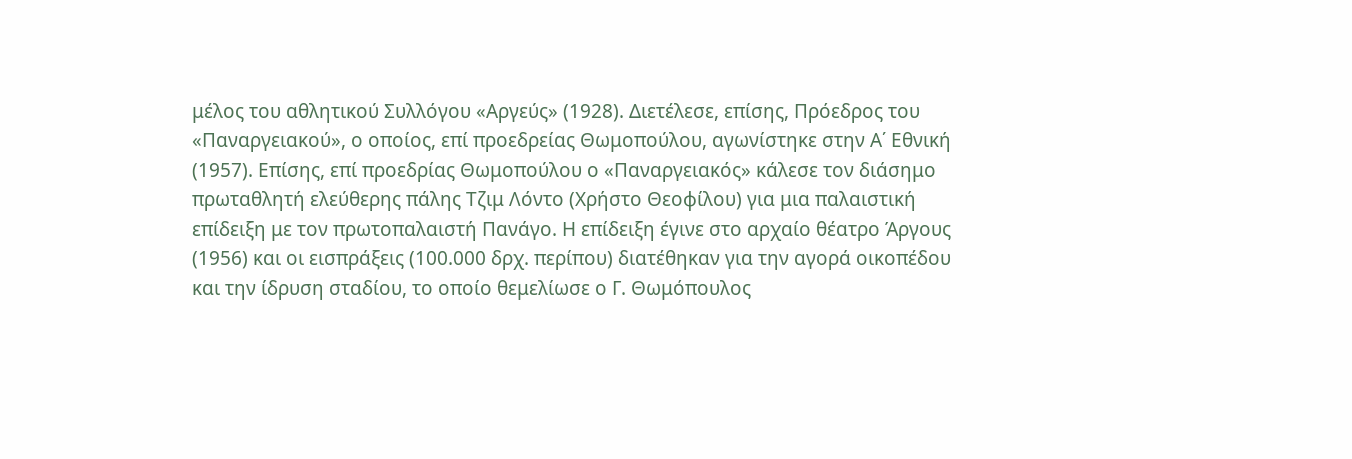μέλος του αθλητικού Συλλόγου «Αργεύς» (1928). Διετέλεσε, επίσης, Πρόεδρος του «Παναργειακού», ο οποίος, επί προεδρείας Θωμοπούλου, αγωνίστηκε στην Α΄ Εθνική (1957). Επίσης, επί προεδρίας Θωμοπούλου ο «Παναργειακός» κάλεσε τον διάσημο πρωταθλητή ελεύθερης πάλης Τζιμ Λόντο (Χρήστο Θεοφίλου) για μια παλαιστική επίδειξη με τον πρωτοπαλαιστή Πανάγο. Η επίδειξη έγινε στο αρχαίο θέατρο Άργους (1956) και οι εισπράξεις (100.000 δρχ. περίπου) διατέθηκαν για την αγορά οικοπέδου και την ίδρυση σταδίου, το οποίο θεμελίωσε ο Γ. Θωμόπουλος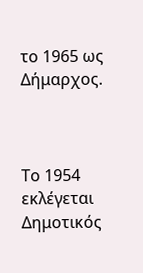το 1965 ως Δήμαρχος.



Το 1954 εκλέγεται Δημοτικός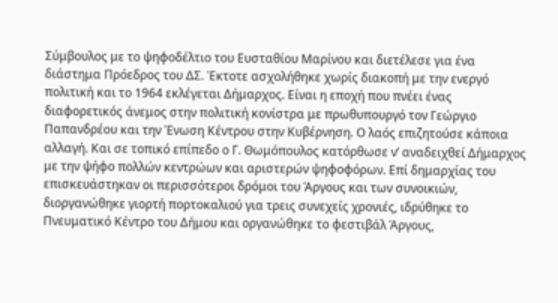Σύμβουλος με το ψηφοδέλτιο του Ευσταθίου Μαρίνου και διετέλεσε για ένα διάστημα Πρόεδρος του ΔΣ. Έκτοτε ασχολήθηκε χωρίς διακοπή με την ενεργό πολιτική και το 1964 εκλέγεται Δήμαρχος. Είναι η εποχή που πνέει ένας διαφορετικός άνεμος στην πολιτική κονίστρα με πρωθυπουργό τον Γεώργιο Παπανδρέου και την Ένωση Κέντρου στην Κυβέρνηση. Ο λαός επιζητούσε κάποια αλλαγή. Και σε τοπικό επίπεδο ο Γ. Θωμόπουλος κατόρθωσε ν’ αναδειχθεί Δήμαρχος με την ψήφο πολλών κεντρώων και αριστερών ψηφοφόρων. Επί δημαρχίας του επισκευάστηκαν οι περισσότεροι δρόμοι του Άργους και των συνοικιών, διοργανώθηκε γιορτή πορτοκαλιού για τρεις συνεχείς χρονιές, ιδρύθηκε το Πνευματικό Κέντρο του Δήμου και οργανώθηκε το φεστιβάλ Άργους,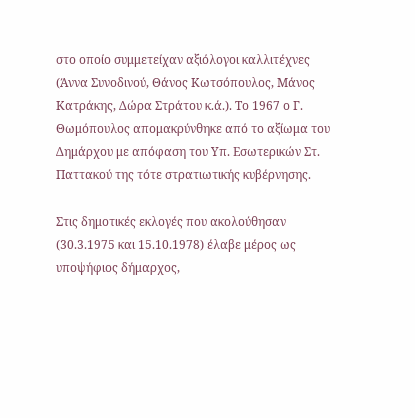στο οποίο συμμετείχαν αξιόλογοι καλλιτέχνες (Άννα Συνοδινού, Θάνος Κωτσόπουλος, Μάνος Κατράκης, Δώρα Στράτου κ.ά.). Το 1967 ο Γ. Θωμόπουλος απομακρύνθηκε από το αξίωμα του Δημάρχου με απόφαση του Υπ. Εσωτερικών Στ. Παττακού της τότε στρατιωτικής κυβέρνησης.

Στις δημοτικές εκλογές που ακολούθησαν (30.3.1975 και 15.10.1978) έλαβε μέρος ως υποψήφιος δήμαρχος,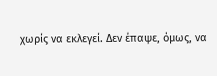χωρίς να εκλεγεί. Δεν έπαψε, όμως, να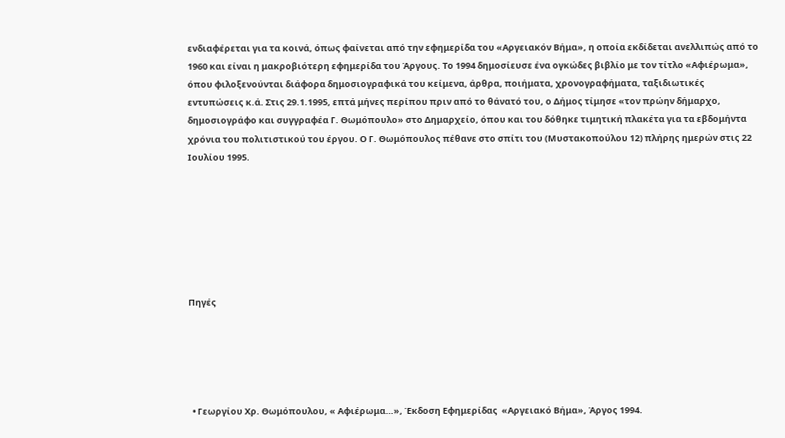ενδιαφέρεται για τα κοινά, όπως φαίνεται από την εφημερίδα του «Αργειακόν Βήμα», η οποία εκδίδεται ανελλιπώς από το 1960 και είναι η μακροβιότερη εφημερίδα του Άργους. Το 1994 δημοσίευσε ένα ογκώδες βιβλίο με τον τίτλο «Αφιέρωμα», όπου φιλοξενούνται διάφορα δημοσιογραφικά του κείμενα, άρθρα, ποιήματα, χρονογραφήματα, ταξιδιωτικές εντυπώσεις κ.ά. Στις 29.1.1995, επτά μήνες περίπου πριν από το θάνατό του, ο Δήμος τίμησε «τον πρώην δήμαρχο, δημοσιογράφο και συγγραφέα Γ. Θωμόπουλο» στο Δημαρχείο, όπου και του δόθηκε τιμητική πλακέτα για τα εβδομήντα χρόνια του πολιτιστικού του έργου. Ο Γ. Θωμόπουλος πέθανε στο σπίτι του (Μυστακοπούλου 12) πλήρης ημερών στις 22 Ιουλίου 1995.







Πηγές





  • Γεωργίου Χρ. Θωμόπουλου, « Αφιέρωμα…», Έκδοση Εφημερίδας  «Αργειακό Βήμα», Άργος 1994.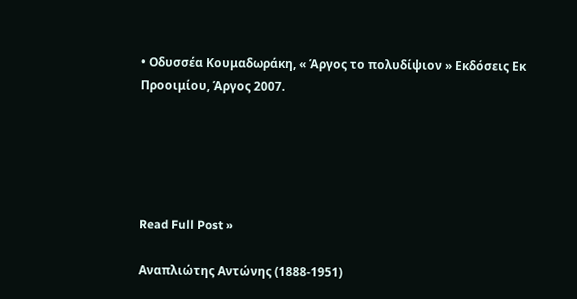• Οδυσσέα Κουμαδωράκη, « Άργος το πολυδίψιον » Εκδόσεις Εκ Προοιμίου, Άργος 2007.





Read Full Post »

Αναπλιώτης Αντώνης (1888-1951)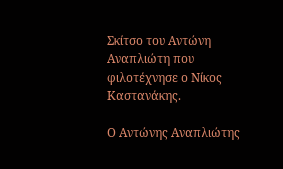Σκίτσο του Αντώνη Αναπλιώτη που φιλοτέχνησε ο Νίκος Καστανάκης.

Ο Αντώνης Αναπλιώτης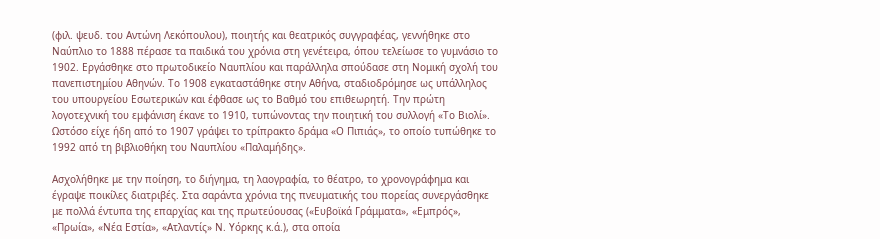(φιλ. ψευδ. του Αντώνη Λεκόπουλου), ποιητής και θεατρικός συγγραφέας, γεννήθηκε στο Ναύπλιο το 1888 πέρασε τα παιδικά του χρόνια στη γενέτειρα, όπου τελείωσε το γυμνάσιο το 1902. Εργάσθηκε στο πρωτοδικείο Ναυπλίου και παράλληλα σπούδασε στη Νομική σχολή του πανεπιστημίου Αθηνών. Το 1908 εγκαταστάθηκε στην Αθήνα, σταδιοδρόμησε ως υπάλληλος του υπουργείου Εσωτερικών και έφθασε ως το Βαθμό του επιθεωρητή. Την πρώτη λογοτεχνική του εμφάνιση έκανε το 1910, τυπώνοντας την ποιητική του συλλογή «Τo Βιολί». Ωστόσο είχε ήδη από το 1907 γράψει το τρίπρακτο δράμα «Ο Πιπιάς», το οποίο τυπώθηκε το 1992 από τη βιβλιοθήκη του Ναυπλίου «Παλαμήδης».

Ασχολήθηκε με την ποίηση, το διήγημα, τη λαογραφία, το θέατρο, το χρονογράφημα και έγραψε ποικίλες διατριβές. Στα σαράντα χρόνια της πνευματικής του πορείας συνεργάσθηκε με πολλά έντυπα της επαρχίας και της πρωτεύουσας («Ευβοϊκά Γράμματα», «Εμπρός», «Πρωία», «Νέα Εστία», «Ατλαντίς» Ν. Υόρκης κ.ά.), στα οποία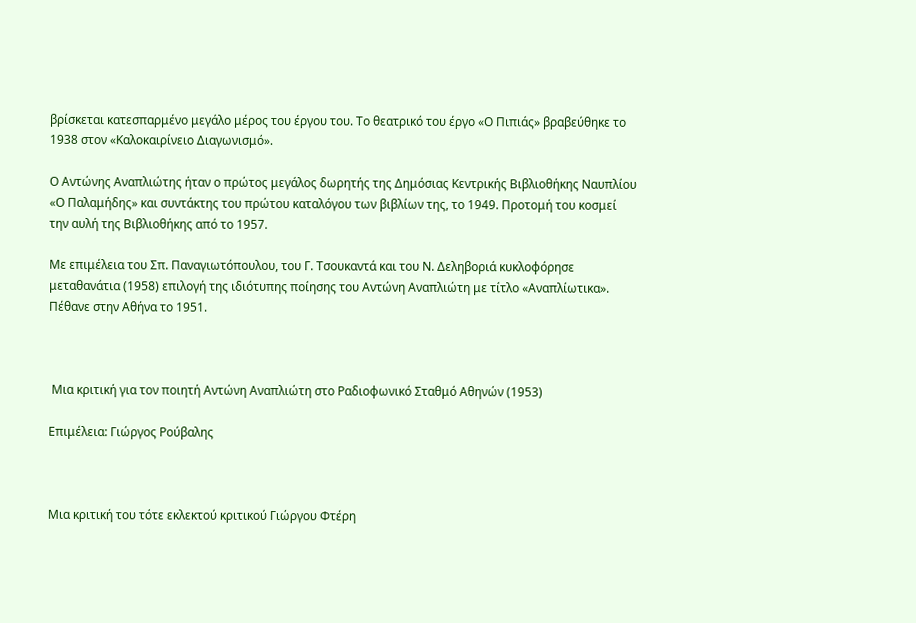βρίσκεται κατεσπαρμένο μεγάλο μέρος του έργου του. Το θεατρικό του έργο «Ο Πιπιάς» βραβεύθηκε το 1938 στον «Καλοκαιρίνειο Διαγωνισμό».

Ο Αντώνης Αναπλιώτης ήταν ο πρώτος μεγάλος δωρητής της Δημόσιας Κεντρικής Βιβλιοθήκης Ναυπλίου «Ο Παλαμήδης» και συντάκτης του πρώτου καταλόγου των βιβλίων της, το 1949. Προτομή του κοσμεί την αυλή της Βιβλιοθήκης από το 1957.

Με επιμέλεια του Σπ. Παναγιωτόπουλου, του Γ. Τσουκαντά και του Ν. Δεληβοριά κυκλοφόρησε μεταθανάτια (1958) επιλογή της ιδιότυπης ποίησης του Αντώνη Αναπλιώτη με τίτλο «Αναπλίωτικα». Πέθανε στην Αθήνα το 1951.



 Μια κριτική για τον ποιητή Αντώνη Αναπλιώτη στο Ραδιοφωνικό Σταθμό Αθηνών (1953)

Επιμέλεια: Γιώργος Ρούβαλης



Μια κριτική του τότε εκλεκτού κριτικού Γιώργου Φτέρη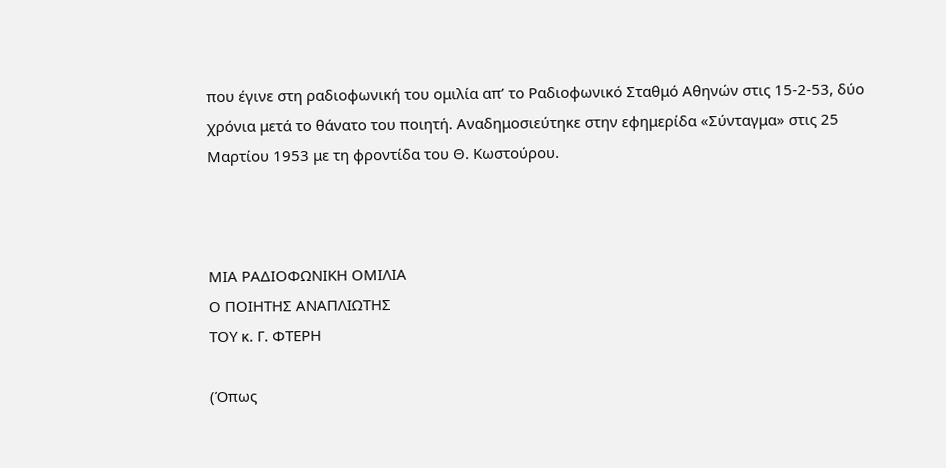που έγινε στη ραδιοφωνική του ομιλία απ’ το Ραδιοφωνικό Σταθμό Αθηνών στις 15-2-53, δύο χρόνια μετά το θάνατο του ποιητή. Αναδημοσιεύτηκε στην εφημερίδα «Σύνταγμα» στις 25 Μαρτίου 1953 με τη φροντίδα του Θ. Κωστούρου.



ΜΙΑ ΡΑΔΙΟΦΩΝΙΚΗ ΟΜΙΛΙΑ
Ο ΠΟΙΗΤΗΣ ΑΝΑΠΛΙΩΤΗΣ
ΤΟΥ κ. Γ. ΦΤΕΡΗ

(Όπως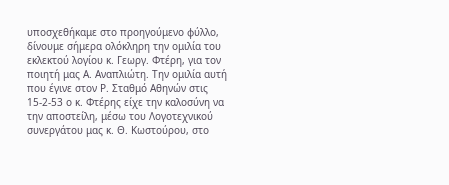υποσχεθήκαμε στο προηγούμενο φύλλο, δίνουμε σήμερα ολόκληρη την ομιλία του εκλεκτού λογίου κ. Γεωργ. Φτέρη, για τον ποιητή μας Α. Αναπλιώτη. Την ομιλία αυτή που έγινε στον Ρ. Σταθμό Αθηνών στις 15-2-53 ο κ. Φτέρης είχε την καλοσύνη να την αποστείλη, μέσω του Λογοτεχνικού συνεργάτου μας κ. Θ. Κωστούρου, στο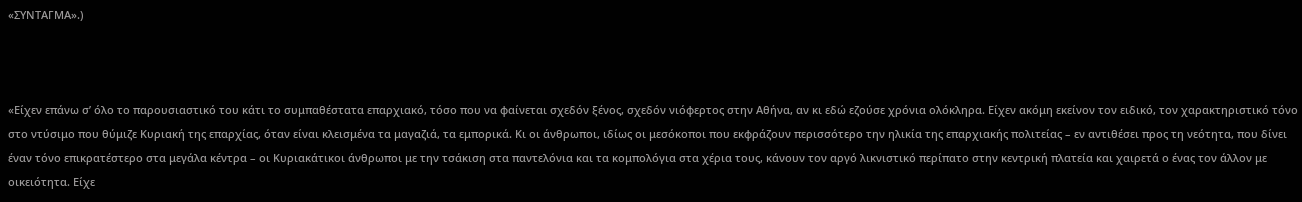«ΣΥΝΤΑΓΜΑ».)



«Είχεν επάνω σ’ όλο το παρουσιαστικό του κάτι το συμπαθέστατα επαρχιακό, τόσο που να φαίνεται σχεδόν ξένος, σχεδόν νιόφερτος στην Αθήνα, αν κι εδώ εζούσε χρόνια ολόκληρα. Είχεν ακόμη εκείνον τον ειδικό, τον χαρακτηριστικό τόνο στο ντύσιμο που θύμιζε Κυριακή της επαρχίας, όταν είναι κλεισμένα τα μαγαζιά, τα εμπορικά. Κι οι άνθρωποι, ιδίως οι μεσόκοποι που εκφράζουν περισσότερο την ηλικία της επαρχιακής πολιτείας – εν αντιθέσει προς τη νεότητα, που δίνει έναν τόνο επικρατέστερο στα μεγάλα κέντρα – οι Κυριακάτικοι άνθρωποι με την τσάκιση στα παντελόνια και τα κομπολόγια στα χέρια τους, κάνουν τον αργό λικνιστικό περίπατο στην κεντρική πλατεία και χαιρετά ο ένας τον άλλον με οικειότητα. Είχε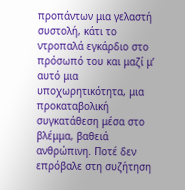προπάντων μια γελαστή συστολή, κάτι το ντροπαλά εγκάρδιο στο πρόσωπό του και μαζί μ’ αυτό μια υποχωρητικότητα, μια προκαταβολική συγκατάθεση μέσα στο βλέμμα, βαθειά ανθρώπινη. Ποτέ δεν επρόβαλε στη συζήτηση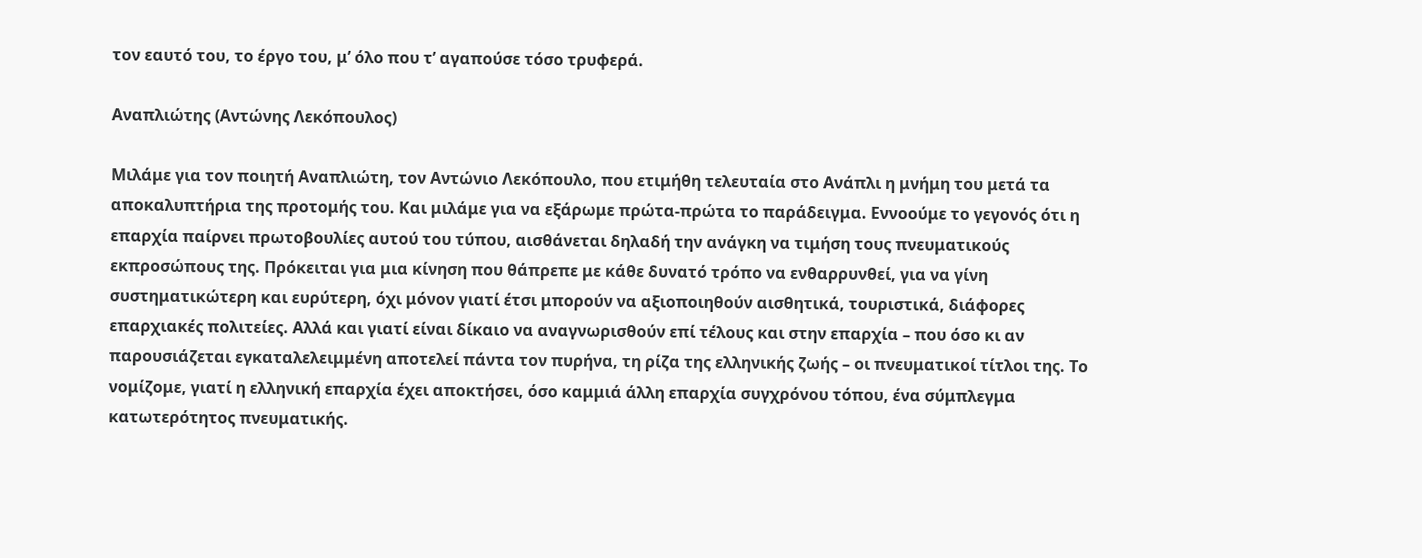τον εαυτό του, το έργο του, μ’ όλο που τ’ αγαπούσε τόσο τρυφερά.

Αναπλιώτης (Αντώνης Λεκόπουλος)

Μιλάμε για τον ποιητή Αναπλιώτη, τον Αντώνιο Λεκόπουλο, που ετιμήθη τελευταία στο Ανάπλι η μνήμη του μετά τα αποκαλυπτήρια της προτομής του. Και μιλάμε για να εξάρωμε πρώτα-πρώτα το παράδειγμα. Εννοούμε το γεγονός ότι η επαρχία παίρνει πρωτοβουλίες αυτού του τύπου, αισθάνεται δηλαδή την ανάγκη να τιμήση τους πνευματικούς εκπροσώπους της. Πρόκειται για μια κίνηση που θάπρεπε με κάθε δυνατό τρόπο να ενθαρρυνθεί, για να γίνη συστηματικώτερη και ευρύτερη, όχι μόνον γιατί έτσι μπορούν να αξιοποιηθούν αισθητικά, τουριστικά, διάφορες επαρχιακές πολιτείες. Αλλά και γιατί είναι δίκαιο να αναγνωρισθούν επί τέλους και στην επαρχία – που όσο κι αν παρουσιάζεται εγκαταλελειμμένη αποτελεί πάντα τον πυρήνα, τη ρίζα της ελληνικής ζωής – οι πνευματικοί τίτλοι της. Το νομίζομε, γιατί η ελληνική επαρχία έχει αποκτήσει, όσο καμμιά άλλη επαρχία συγχρόνου τόπου, ένα σύμπλεγμα κατωτερότητος πνευματικής.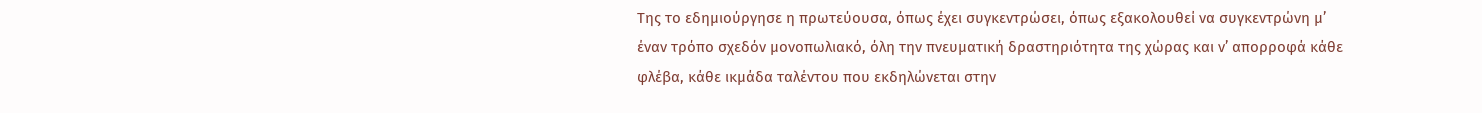Της το εδημιούργησε η πρωτεύουσα, όπως έχει συγκεντρώσει, όπως εξακολουθεί να συγκεντρώνη μ’ έναν τρόπο σχεδόν μονοπωλιακό, όλη την πνευματική δραστηριότητα της χώρας και ν’ απορροφά κάθε φλέβα, κάθε ικμάδα ταλέντου που εκδηλώνεται στην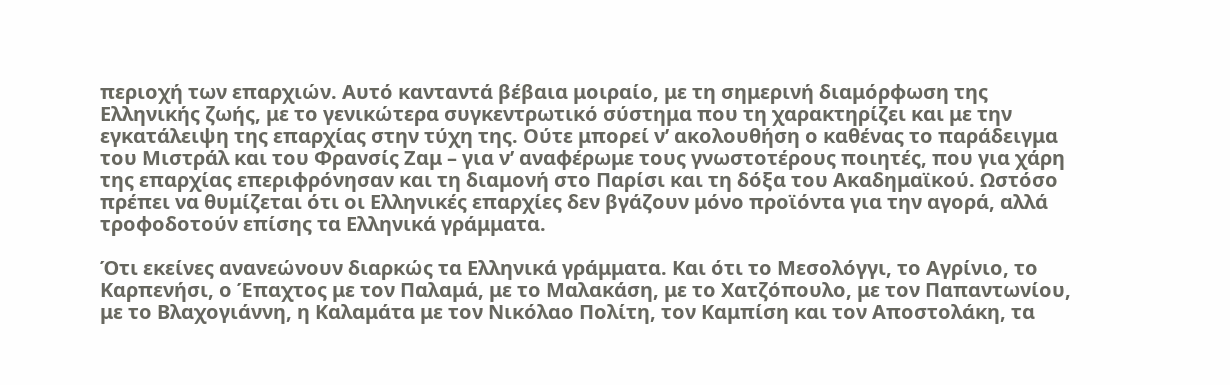περιοχή των επαρχιών. Αυτό κανταντά βέβαια μοιραίο, με τη σημερινή διαμόρφωση της Ελληνικής ζωής, με το γενικώτερα συγκεντρωτικό σύστημα που τη χαρακτηρίζει και με την εγκατάλειψη της επαρχίας στην τύχη της. Ούτε μπορεί ν’ ακολουθήση ο καθένας το παράδειγμα του Μιστράλ και του Φρανσίς Ζαμ – για ν’ αναφέρωμε τους γνωστοτέρους ποιητές, που για χάρη της επαρχίας επεριφρόνησαν και τη διαμονή στο Παρίσι και τη δόξα του Ακαδημαϊκού. Ωστόσο πρέπει να θυμίζεται ότι οι Ελληνικές επαρχίες δεν βγάζουν μόνο προϊόντα για την αγορά, αλλά τροφοδοτούν επίσης τα Ελληνικά γράμματα.

Ότι εκείνες ανανεώνουν διαρκώς τα Ελληνικά γράμματα. Και ότι το Μεσολόγγι, το Αγρίνιο, το Καρπενήσι, ο Έπαχτος με τον Παλαμά, με το Μαλακάση, με το Χατζόπουλο, με τον Παπαντωνίου, με το Βλαχογιάννη, η Καλαμάτα με τον Νικόλαο Πολίτη, τον Καμπίση και τον Αποστολάκη, τα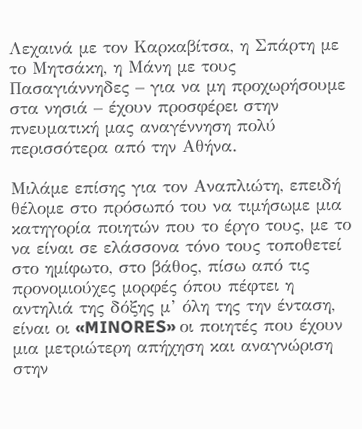Λεχαινά με τον Καρκαβίτσα, η Σπάρτη με το Μητσάκη, η Μάνη με τους Πασαγιάννηδες – για να μη προχωρήσουμε στα νησιά – έχουν προσφέρει στην πνευματική μας αναγέννηση πολύ περισσότερα από την Αθήνα.

Μιλάμε επίσης για τον Αναπλιώτη, επειδή θέλομε στο πρόσωπό του να τιμήσωμε μια κατηγορία ποιητών που το έργο τους, με το να είναι σε ελάσσονα τόνο τους τοποθετεί στο ημίφωτο, στο βάθος, πίσω από τις προνομιούχες μορφές όπου πέφτει η αντηλιά της δόξης μ’ όλη της την ένταση, είναι οι «MINORES» οι ποιητές που έχουν μια μετριώτερη απήχηση και αναγνώριση στην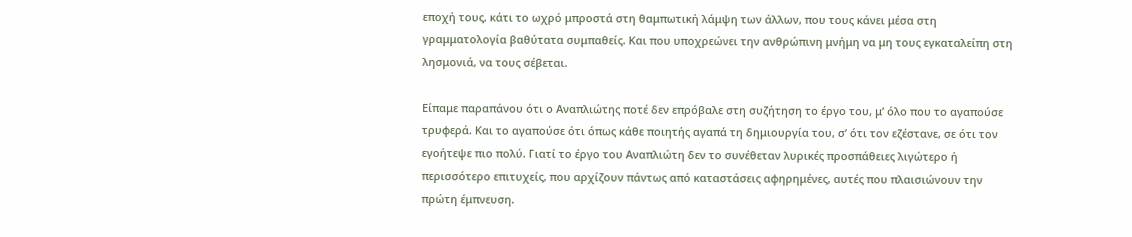εποχή τους, κάτι το ωχρό μπροστά στη θαμπωτική λάμψη των άλλων, που τους κάνει μέσα στη γραμματολογία βαθύτατα συμπαθείς. Και που υποχρεώνει την ανθρώπινη μνήμη να μη τους εγκαταλείπη στη λησμονιά, να τους σέβεται.

Είπαμε παραπάνου ότι ο Αναπλιώτης ποτέ δεν επρόβαλε στη συζήτηση το έργο του, μ’ όλο που το αγαπούσε τρυφερά. Και το αγαπούσε ότι όπως κάθε ποιητής αγαπά τη δημιουργία του, σ’ ότι τον εζέστανε, σε ότι τον εγοήτεψε πιο πολύ. Γιατί το έργο του Αναπλιώτη δεν το συνέθεταν λυρικές προσπάθειες λιγώτερο ή περισσότερο επιτυχείς, που αρχίζουν πάντως από καταστάσεις αφηρημένες, αυτές που πλαισιώνουν την πρώτη έμπνευση.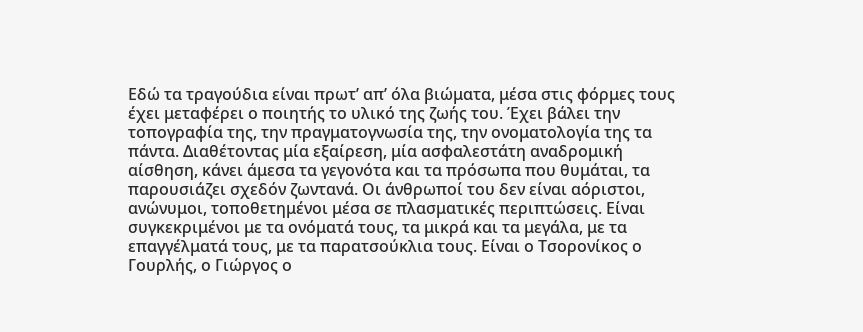Εδώ τα τραγούδια είναι πρωτ’ απ’ όλα βιώματα, μέσα στις φόρμες τους έχει μεταφέρει ο ποιητής το υλικό της ζωής του. Έχει βάλει την τοπογραφία της, την πραγματογνωσία της, την ονοματολογία της τα πάντα. Διαθέτοντας μία εξαίρεση, μία ασφαλεστάτη αναδρομική αίσθηση, κάνει άμεσα τα γεγονότα και τα πρόσωπα που θυμάται, τα παρουσιάζει σχεδόν ζωντανά. Οι άνθρωποί του δεν είναι αόριστοι, ανώνυμοι, τοποθετημένοι μέσα σε πλασματικές περιπτώσεις. Είναι συγκεκριμένοι με τα ονόματά τους, τα μικρά και τα μεγάλα, με τα επαγγέλματά τους, με τα παρατσούκλια τους. Είναι ο Τσορονίκος ο Γουρλής, ο Γιώργος ο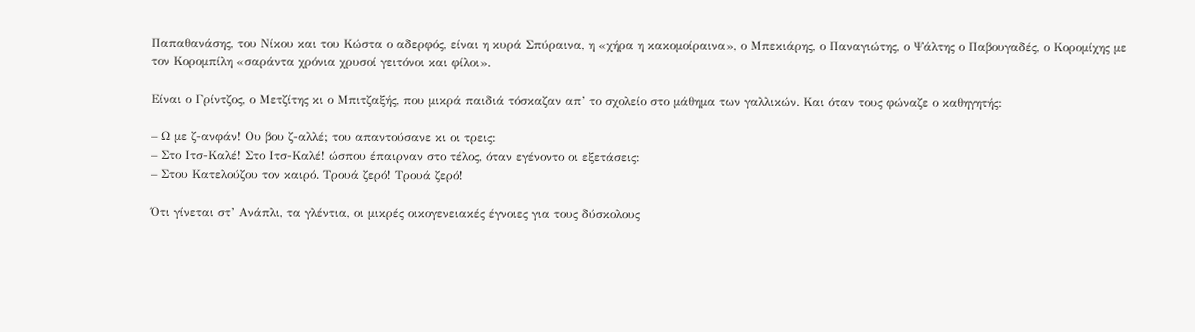Παπαθανάσης, του Νίκου και του Κώστα ο αδερφός, είναι η κυρά Σπύραινα, η «χήρα η κακομοίραινα», ο Μπεκιάρης, ο Παναγιώτης, ο Ψάλτης ο Παβουγαδές, ο Κορομίχης με τον Κορομπίλη «σαράντα χρόνια χρυσοί γειτόνοι και φίλοι».

Είναι ο Γρίντζος, ο Μετζίτης κι ο Μπιτζαξής, που μικρά παιδιά τόσκαζαν απ’ το σχολείο στο μάθημα των γαλλικών. Και όταν τους φώναζε ο καθηγητής:

– Ω με ζ-ανφάν! Ου βου ζ-αλλέ; του απαντούσανε κι οι τρεις:
– Στο Ιτσ-Καλέ! Στο Ιτσ-Καλέ! ώσπου έπαιρναν στο τέλος, όταν εγένοντο οι εξετάσεις:
– Στου Κατελούζου τον καιρό. Τρουά ζερό! Τρουά ζερό!

Ότι γίνεται στ’ Ανάπλι, τα γλέντια, οι μικρές οικογενειακές έγνοιες για τους δύσκολους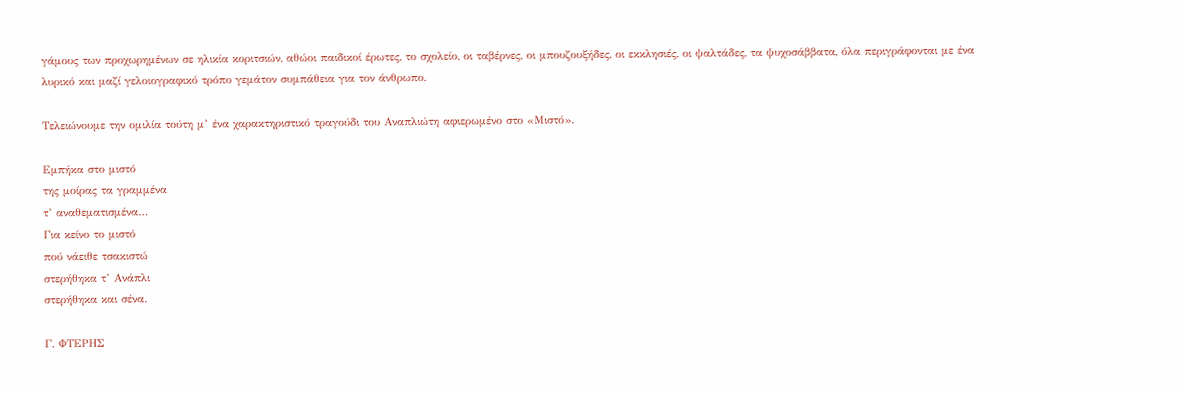γάμους των προχωρημένων σε ηλικία κοριτσιών, αθώοι παιδικοί έρωτες, το σχολείο, οι ταβέρνες, οι μπουζουξήδες, οι εκκλησιές, οι ψαλτάδες, τα ψυχοσάββατα, όλα περιγράφονται με ένα λυρικό και μαζί γελοιογραφικό τρόπο γεμάτον συμπάθεια για τον άνθρωπο.

Τελειώνουμε την ομιλία τούτη μ’ ένα χαρακτηριστικό τραγούδι του Αναπλιώτη αφιερωμένο στο «Μιστό».

Εμπήκα στο μιστό
της μοίρας τα γραμμένα
τ’ αναθεματισμένα…
Για κείνο το μιστό
πού νάειθε τσακιστώ
στερήθηκα τ’ Ανάπλι
στερήθηκα και σένα.

Γ. ΦΤΕΡΗΣ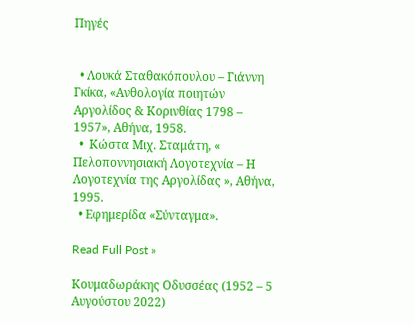Πηγές


  • Λουκά Σταθακόπουλου – Γιάννη Γκίκα, «Ανθολογία ποιητών Αργολίδος & Κορινθίας 1798 – 1957», Αθήνα, 1958.
  •  Κώστα Μιχ. Σταμάτη, « Πελοποννησιακή Λογοτεχνία – Η Λογοτεχνία της Αργολίδας », Αθήνα, 1995.
  • Εφημερίδα «Σύνταγμα».

Read Full Post »

Κουμαδωράκης Οδυσσέας (1952 – 5 Αυγούστου 2022)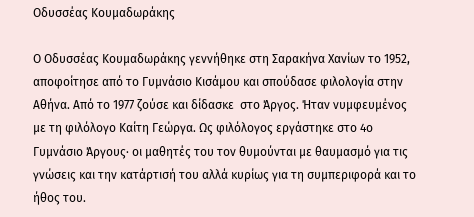Οδυσσέας Κουμαδωράκης

Ο Οδυσσέας Κουμαδωράκης γεννήθηκε στη Σαρακήνα Χανίων το 1952, αποφοίτησε από το Γυμνάσιο Κισάμου και σπούδασε φιλολογία στην  Αθήνα. Από το 1977 ζούσε και δίδασκε  στο Άργος. Ήταν νυμφευμένος με τη φιλόλογο Καίτη Γεώργα. Ως φιλόλογος εργάστηκε στο 4ο Γυμνάσιο Άργους· οι μαθητές του τον θυμούνται με θαυμασμό για τις γνώσεις και την κατάρτισή του αλλά κυρίως για τη συμπεριφορά και το ήθος του.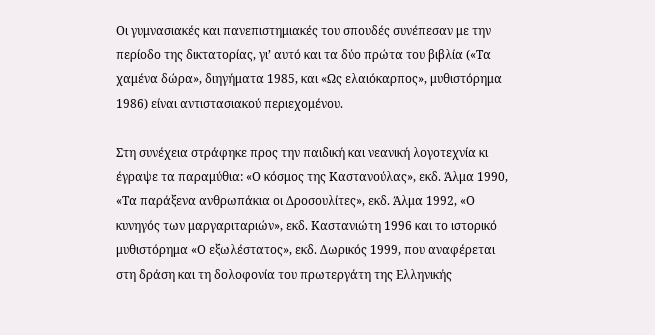Οι γυμνασιακές και πανεπιστημιακές του σπουδές συνέπεσαν με την περίοδο της δικτατορίας, γι’ αυτό και τα δύο πρώτα του βιβλία («Τα χαμένα δώρα», διηγήματα 1985, και «Ως ελαιόκαρπος», μυθιστόρημα 1986) είναι αντιστασιακού περιεχομένου.

Στη συνέχεια στράφηκε προς την παιδική και νεανική λογοτεχνία κι έγραψε τα παραμύθια: «Ο κόσμος της Καστανούλας», εκδ. Άλμα 1990, «Τα παράξενα ανθρωπάκια οι Δροσουλίτες», εκδ. Άλμα 1992, «Ο κυνηγός των μαργαριταριών», εκδ. Καστανιώτη 1996 και το ιστορικό μυθιστόρημα «Ο εξωλέστατος», εκδ. Δωρικός 1999, που αναφέρεται στη δράση και τη δολοφονία του πρωτεργάτη της Ελληνικής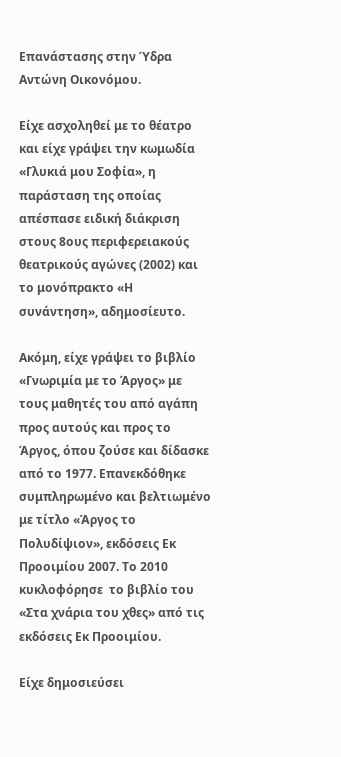Επανάστασης στην Ύδρα Αντώνη Οικονόμου.

Είχε ασχοληθεί με το θέατρο και είχε γράψει την κωμωδία «Γλυκιά μου Σοφία», η παράσταση της οποίας απέσπασε ειδική διάκριση στους 8ους περιφερειακούς θεατρικούς αγώνες (2002) και το μονόπρακτο «Η συνάντηση», αδημοσίευτο.

Ακόμη, είχε γράψει το βιβλίο «Γνωριμία με το Άργος» με τους μαθητές του από αγάπη προς αυτούς και προς το Άργος, όπου ζούσε και δίδασκε από το 1977. Επανεκδόθηκε συμπληρωμένο και βελτιωμένο με τίτλο «Άργος το Πολυδίψιον», εκδόσεις Εκ Προοιμίου 2007. Το 2010 κυκλοφόρησε  το βιβλίο του  «Στα χνάρια του χθες» από τις εκδόσεις Εκ Προοιμίου.

Είχε δημοσιεύσει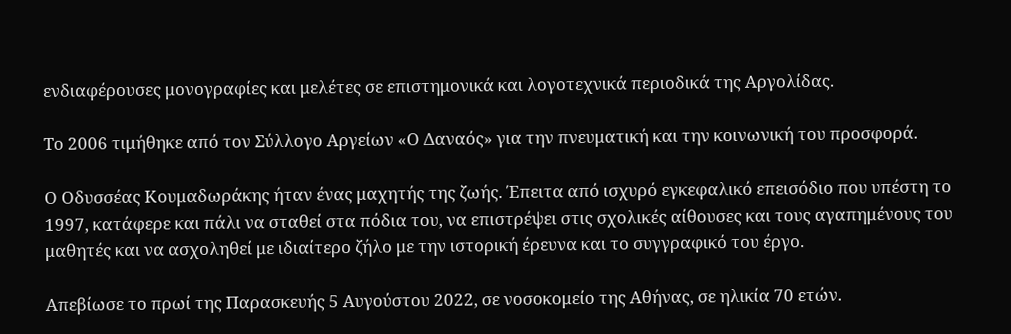ενδιαφέρουσες μονογραφίες και μελέτες σε επιστημονικά και λογοτεχνικά περιοδικά της Αργολίδας.

Το 2006 τιμήθηκε από τον Σύλλογο Αργείων «Ο Δαναός» για την πνευματική και την κοινωνική του προσφορά.

Ο Οδυσσέας Κουμαδωράκης ήταν ένας μαχητής της ζωής. Έπειτα από ισχυρό εγκεφαλικό επεισόδιο που υπέστη το 1997, κατάφερε και πάλι να σταθεί στα πόδια του, να επιστρέψει στις σχολικές αίθουσες και τους αγαπημένους του μαθητές και να ασχοληθεί με ιδιαίτερο ζήλο με την ιστορική έρευνα και το συγγραφικό του έργο.

Απεβίωσε το πρωί της Παρασκευής 5 Αυγούστου 2022, σε νοσοκομείο της Αθήνας, σε ηλικία 70 ετών.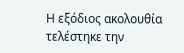Η εξόδιος ακολουθία  τελέστηκε την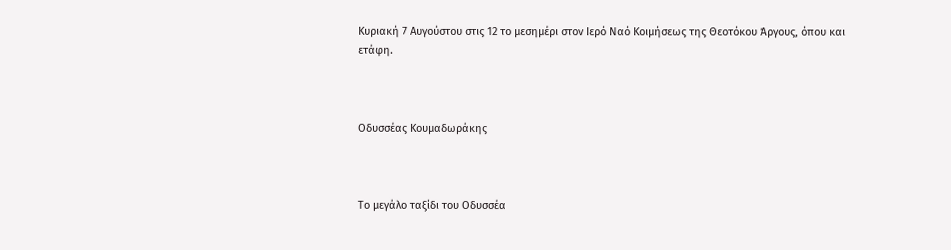Κυριακή 7 Αυγούστου στις 12 το μεσημέρι στον Ιερό Ναό Κοιμήσεως της Θεοτόκου Άργους, όπου και ετάφη.



Οδυσσέας Κουμαδωράκης



Το μεγάλο ταξίδι του Οδυσσέα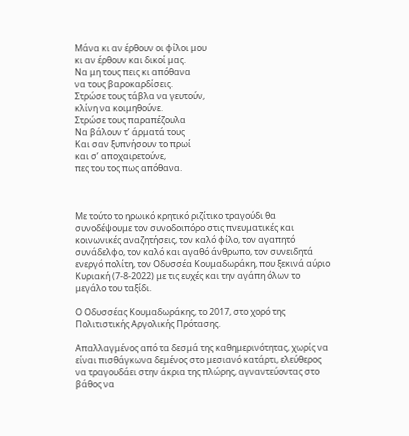Μάνα κι αν έρθουν οι φίλοι μου
κι αν έρθουν και δικοί μας.
Να μη τους πεις κι απόθανα
να τους βαροκαρδίσεις.
Στρώσε τους τάβλα να γευτούν,
κλίνη να κοιμηθούνε.
Στρώσε τους παραπέζουλα
Να βάλουν τ’ άρματά τους
Και σαν ξυπνήσουν το πρωί
και σ’ αποχαιρετούνε,
πες του τος πως απόθανα.



Με τούτο το ηρωικό κρητικό ριζίτικο τραγούδι θα συνοδέψουμε τον συνοδοιπόρο στις πνευματικές και κοινωνικές αναζητήσεις, τον καλό φίλο, τον αγαπητό συνάδελφο, τον καλό και αγαθό άνθρωπο, τον συνειδητά ενεργό πολίτη, τον Οδυσσέα Κουμαδωράκη, που ξεκινά αύριο Κυριακή (7-8-2022) με τις ευχές και την αγάπη όλων το μεγάλο του ταξίδι.

Ο Οδυσσέας Κουμαδωράκης, το 2017, στο χορό της Πολιτιστικής Αργολικής Πρότασης.

Απαλλαγμένος από τα δεσμά της καθημερινότητας, χωρίς να είναι πισθάγκωνα δεμένος στο μεσιανό κατάρτι, ελεύθερος να τραγουδάει στην άκρια της πλώρης, αγναντεύοντας στο βάθος να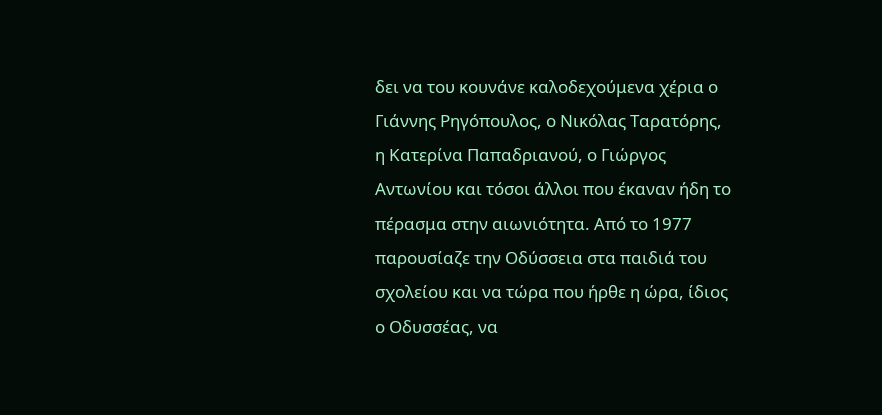δει να του κουνάνε καλοδεχούμενα χέρια ο Γιάννης Ρηγόπουλος, ο Νικόλας Ταρατόρης, η Κατερίνα Παπαδριανού, ο Γιώργος Αντωνίου και τόσοι άλλοι που έκαναν ήδη το πέρασμα στην αιωνιότητα. Από το 1977 παρουσίαζε την Οδύσσεια στα παιδιά του σχολείου και να τώρα που ήρθε η ώρα, ίδιος ο Οδυσσέας, να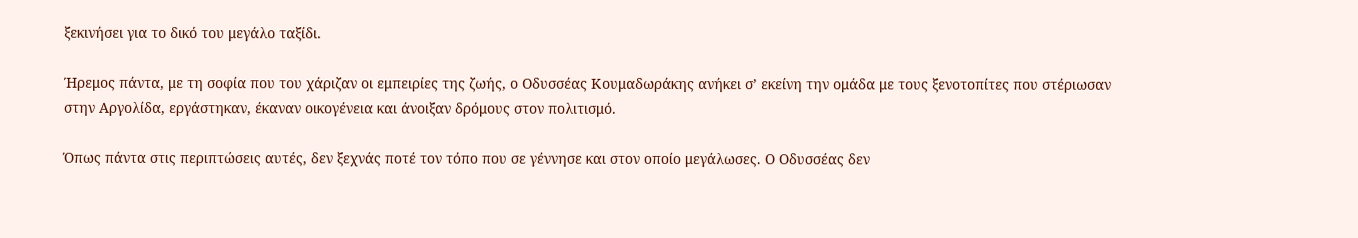ξεκινήσει για το δικό του μεγάλο ταξίδι.

Ήρεμος πάντα, με τη σοφία που του χάριζαν οι εμπειρίες της ζωής, ο Οδυσσέας Κουμαδωράκης ανήκει σ’ εκείνη την ομάδα με τους ξενοτοπίτες που στέριωσαν στην Αργολίδα, εργάστηκαν, έκαναν οικογένεια και άνοιξαν δρόμους στον πολιτισμό.

Όπως πάντα στις περιπτώσεις αυτές, δεν ξεχνάς ποτέ τον τόπο που σε γέννησε και στον οποίο μεγάλωσες. Ο Οδυσσέας δεν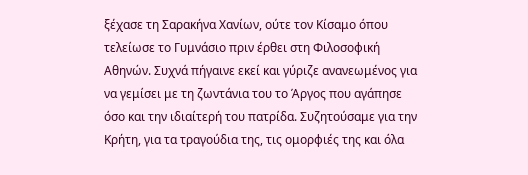ξέχασε τη Σαρακήνα Χανίων, ούτε τον Κίσαμο όπου τελείωσε το Γυμνάσιο πριν έρθει στη Φιλοσοφική Αθηνών. Συχνά πήγαινε εκεί και γύριζε ανανεωμένος για να γεμίσει με τη ζωντάνια του το Άργος που αγάπησε όσο και την ιδιαίτερή του πατρίδα. Συζητούσαμε για την Κρήτη, για τα τραγούδια της, τις ομορφιές της και όλα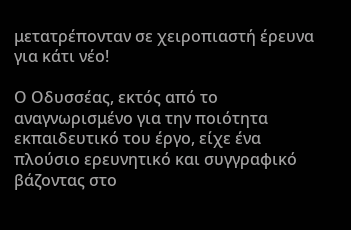μετατρέπονταν σε χειροπιαστή έρευνα για κάτι νέο!

Ο Οδυσσέας, εκτός από το αναγνωρισμένο για την ποιότητα εκπαιδευτικό του έργο, είχε ένα πλούσιο ερευνητικό και συγγραφικό βάζοντας στο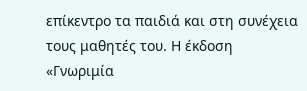επίκεντρο τα παιδιά και στη συνέχεια τους μαθητές του. Η έκδοση «Γνωριμία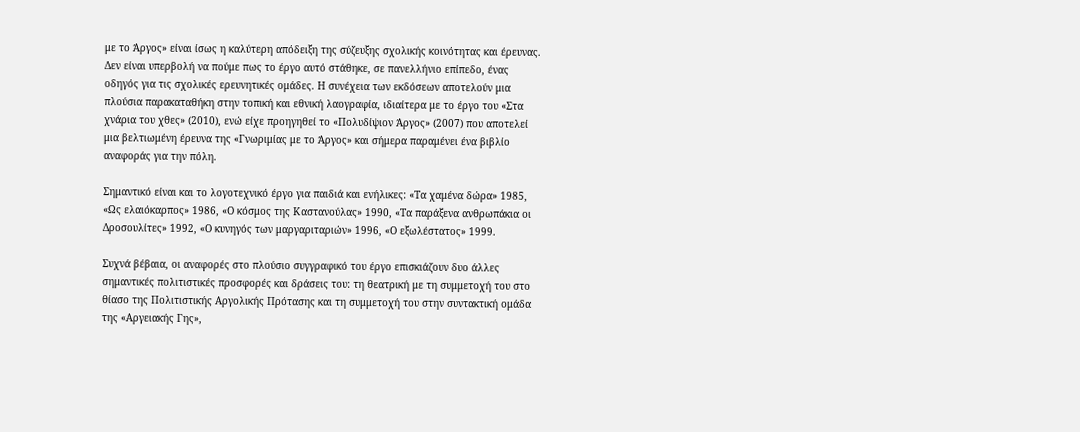με το Άργος» είναι ίσως η καλύτερη απόδειξη της σύζευξης σχολικής κοινότητας και έρευνας. Δεν είναι υπερβολή να πούμε πως το έργο αυτό στάθηκε, σε πανελλήνιο επίπεδο, ένας οδηγός για τις σχολικές ερευνητικές ομάδες. Η συνέχεια των εκδόσεων αποτελούν μια πλούσια παρακαταθήκη στην τοπική και εθνική λαογραφία, ιδιαίτερα με το έργο του «Στα χνάρια του χθες» (2010), ενώ είχε προηγηθεί το «Πολυδίψιον Άργος» (2007) που αποτελεί μια βελτιωμένη έρευνα της «Γνωριμίας με το Άργος» και σήμερα παραμένει ένα βιβλίο αναφοράς για την πόλη.

Σημαντικό είναι και το λογοτεχνικό έργο για παιδιά και ενήλικες: «Τα χαμένα δώρα» 1985, «Ως ελαιόκαρπος» 1986, «Ο κόσμος της Καστανούλας» 1990, «Τα παράξενα ανθρωπάκια οι Δροσουλίτες» 1992, «Ο κυνηγός των μαργαριταριών» 1996, «Ο εξωλέστατος» 1999.

Συχνά βέβαια, οι αναφορές στο πλούσιο συγγραφικό του έργο επισκιάζουν δυο άλλες σημαντικές πολιτιστικές προσφορές και δράσεις του: τη θεατρική με τη συμμετοχή του στο θίασο της Πολιτιστικής Αργολικής Πρότασης και τη συμμετοχή του στην συντακτική ομάδα της «Αργειακής Γης»,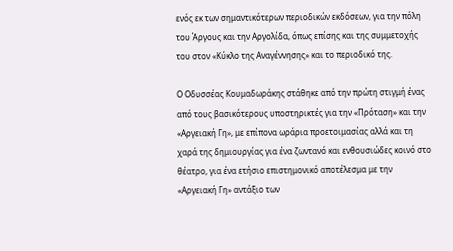ενός εκ των σημαντικότερων περιοδικών εκδόσεων, για την πόλη του Άργους και την Αργολίδα, όπως επίσης και της συμμετοχής του στον «Κύκλο της Αναγέννησης» και το περιοδικό της.

Ο Οδυσσέας Κουμαδωράκης στάθηκε από την πρώτη στιγμή ένας από τους βασικότερους υποστηρικτές για την «Πρόταση» και την «Αργειακή Γη», με επίπονα ωράρια προετοιμασίας αλλά και τη χαρά της δημιουργίας για ένα ζωντανό και ενθουσιώδες κοινό στο θέατρο, για ένα ετήσιο επιστημονικό αποτέλεσμα με την «Αργειακή Γη» αντάξιο των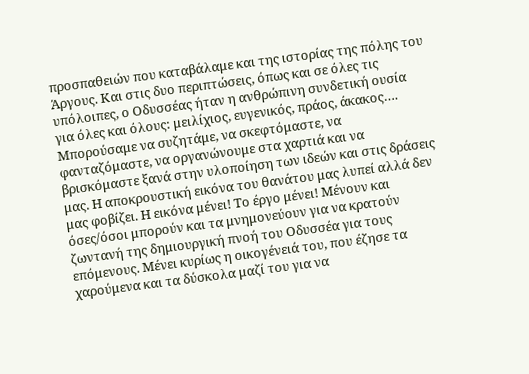προσπαθειών που καταβάλαμε και της ιστορίας της πόλης του Άργους. Και στις δυο περιπτώσεις, όπως και σε όλες τις υπόλοιπες, ο Οδυσσέας ήταν η ανθρώπινη συνδετική ουσία για όλες και όλους: μειλίχιος, ευγενικός, πράος, άκακος…. Μπορούσαμε να συζητάμε, να σκεφτόμαστε, να φανταζόμαστε, να οργανώνουμε στα χαρτιά και να βρισκόμαστε ξανά στην υλοποίηση των ιδεών και στις δράσεις μας. Η αποκρουστική εικόνα του θανάτου μας λυπεί αλλά δεν μας φοβίζει. Η εικόνα μένει! Το έργο μένει! Μένουν και όσες/όσοι μπορούν και τα μνημονεύουν για να κρατούν ζωντανή της δημιουργική πνοή του Οδυσσέα για τους επόμενους. Μένει κυρίως η οικογένειά του, που έζησε τα χαρούμενα και τα δύσκολα μαζί του για να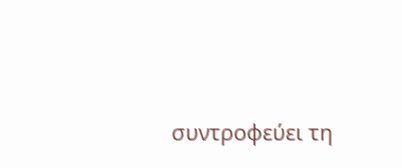συντροφεύει τη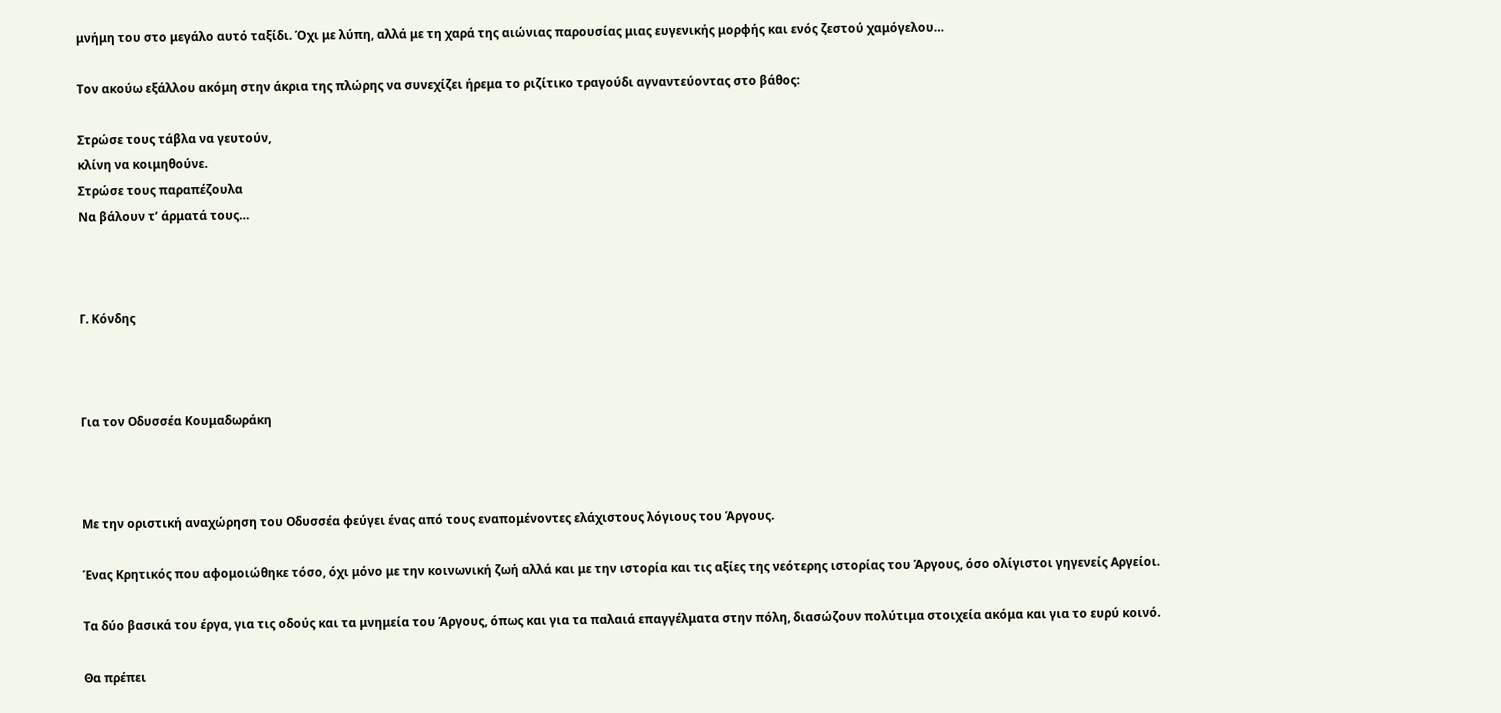μνήμη του στο μεγάλο αυτό ταξίδι. Όχι με λύπη, αλλά με τη χαρά της αιώνιας παρουσίας μιας ευγενικής μορφής και ενός ζεστού χαμόγελου…

Τον ακούω εξάλλου ακόμη στην άκρια της πλώρης να συνεχίζει ήρεμα το ριζίτικο τραγούδι αγναντεύοντας στο βάθος:

Στρώσε τους τάβλα να γευτούν,
κλίνη να κοιμηθούνε.
Στρώσε τους παραπέζουλα
Να βάλουν τ’ άρματά τους…



Γ. Κόνδης



Για τον Οδυσσέα Κουμαδωράκη



Με την οριστική αναχώρηση του Οδυσσέα φεύγει ένας από τους εναπομένοντες ελάχιστους λόγιους του Άργους.

Ένας Κρητικός που αφομοιώθηκε τόσο, όχι μόνο με την κοινωνική ζωή αλλά και με την ιστορία και τις αξίες της νεότερης ιστορίας του Άργους, όσο ολίγιστοι γηγενείς Αργείοι.

Τα δύο βασικά του έργα, για τις οδούς και τα μνημεία του Άργους, όπως και για τα παλαιά επαγγέλματα στην πόλη, διασώζουν πολύτιμα στοιχεία ακόμα και για το ευρύ κοινό.

Θα πρέπει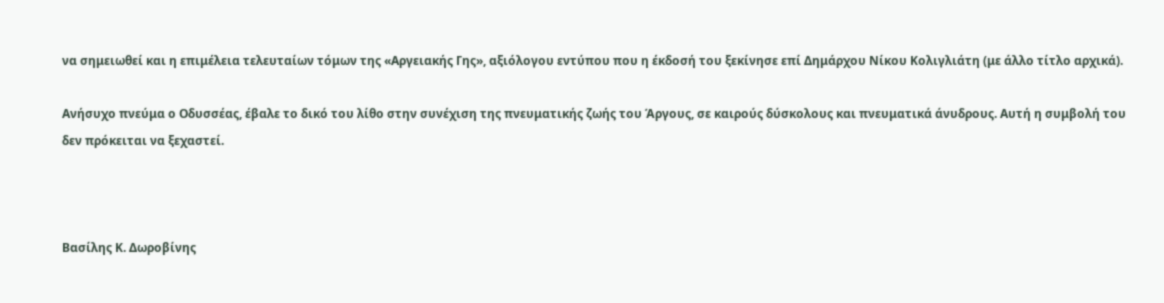να σημειωθεί και η επιμέλεια τελευταίων τόμων της «Αργειακής Γης», αξιόλογου εντύπου που η έκδοσή του ξεκίνησε επί Δημάρχου Νίκου Κολιγλιάτη (με άλλο τίτλο αρχικά).

Ανήσυχο πνεύμα ο Οδυσσέας, έβαλε το δικό του λίθο στην συνέχιση της πνευματικής ζωής του Άργους, σε καιρούς δύσκολους και πνευματικά άνυδρους. Αυτή η συμβολή του δεν πρόκειται να ξεχαστεί.



Βασίλης Κ. Δωροβίνης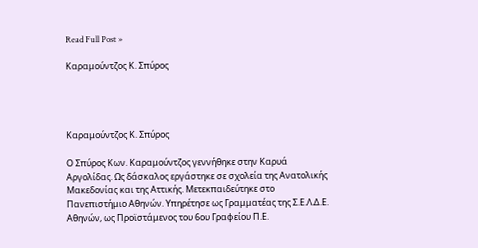Read Full Post »

Καραμούντζος Κ. Σπύρος




Καραμούντζος Κ. Σπύρος

Ο Σπύρος Κων. Καραμούντζος γεννήθηκε στην Καρυά Αργολίδας. Ως δάσκαλος εργάστηκε σε σχολεία της Ανατολικής Μακεδονίας και της Αττικής. Μετεκπαιδεύτηκε στο Πανεπιστήμιο Αθηνών. Υπηρέτησε ως Γραμματέας της Σ.Ε.Λ.Δ.Ε. Αθηνών, ως Προϊστάμενος του 6ου Γραφείου Π.Ε.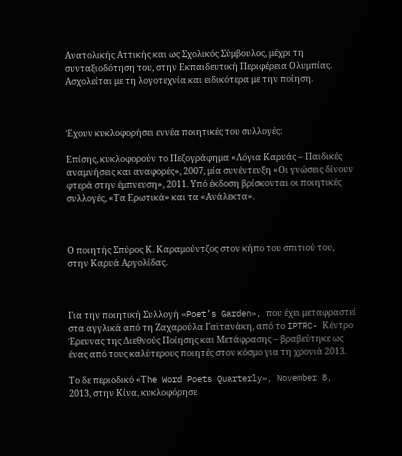Ανατολικής Αττικής και ως Σχολικός Σύμβουλος, μέχρι τη συνταξιοδότηση του, στην Εκπαιδευτική Περιφέρεια Ολυμπίας. Ασχολείται με τη λογοτεχνία και ειδικότερα με την ποίηση.



Έχουν κυκλοφορήσει εννέα ποιητικές του συλλογές:

Επίσης, κυκλοφορούν το Πεζογράφημα «Λόγια Καρυάς – Παιδικές αναμνήσεις και αναφορές», 2007, μία συνέντευξη «Οι γνώσεις δίνουν φτερά στην έμπνευση», 2011. Υπό έκδοση βρίσκονται οι ποιητικές συλλογές, «Τα Ερωτικά» και τα «Ανάλεκτα».



Ο ποιητής Σπύρος Κ. Καραμούντζος στον κήπο του σπιτιού του, στην Καρυά Αργολίδας.



Για την ποιητική Συλλογή «Poet’s Garden», που έχει μεταφραστεί στα αγγλικά από τη Ζαχαρούλα Γαϊτανάκη, από το IPTRC- Κέντρο Έρευνας της Διεθνούς Ποίησης και Μετάφρασης – βραβεύτηκε ως ένας από τους καλύτερους ποιητές στον κόσμο για τη χρονιά 2013.

Το δε περιοδικό «Τhe Word Poets Quarterly», November 8, 2013, στην Κίνα, κυκλοφόρησε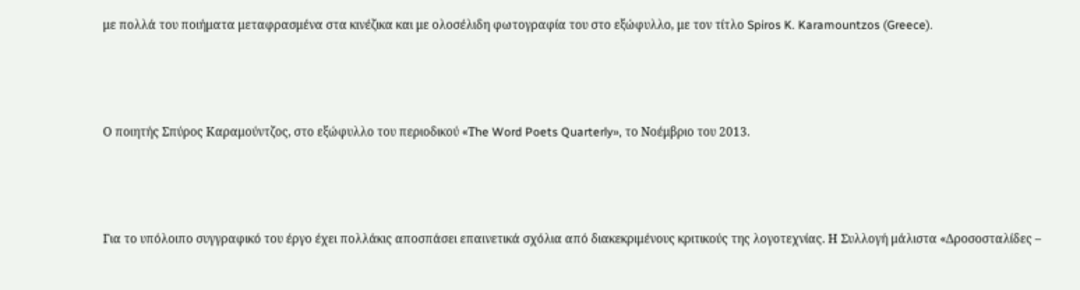με πολλά του ποιήματα μεταφρασμένα στα κινέζικα και με ολοσέλιδη φωτογραφία του στο εξώφυλλο, με τον τίτλο Spiros K. Karamountzos (Greece).



Ο ποιητής Σπύρος Καραμούντζος, στο εξώφυλλο του περιοδικού «Τhe Word Poets Quarterly», το Νοέμβριο του 2013.



Για το υπόλοιπο συγγραφικό του έργο έχει πολλάκις αποσπάσει επαινετικά σχόλια από διακεκριμένους κριτικούς της λογοτεχνίας. Η Συλλογή μάλιστα «Δροσοσταλίδες –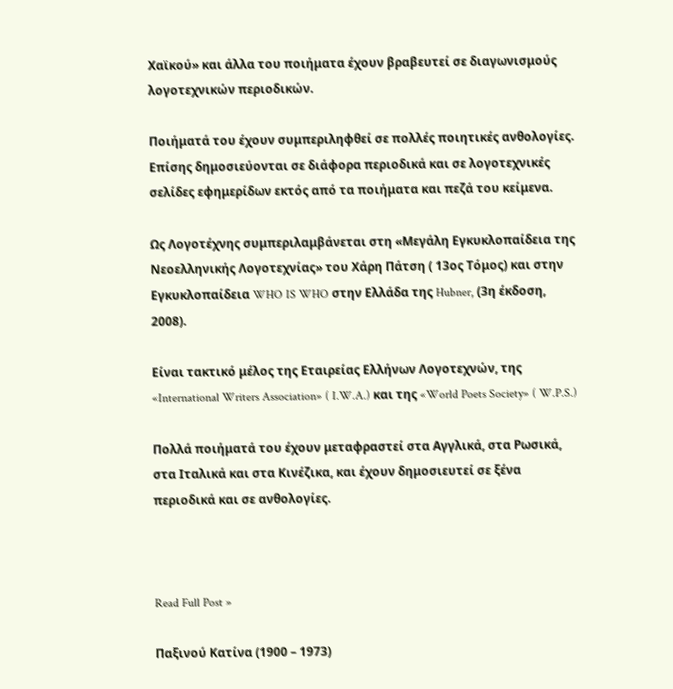Χαϊκού» και άλλα του ποιήματα έχουν βραβευτεί σε διαγωνισμούς λογοτεχνικών περιοδικών.

Ποιήματά του έχουν συμπεριληφθεί σε πολλές ποιητικές ανθολογίες. Επίσης δημοσιεύονται σε διάφορα περιοδικά και σε λογοτεχνικές σελίδες εφημερίδων εκτός από τα ποιήματα και πεζά του κείμενα.

Ως Λογοτέχνης συμπεριλαμβάνεται στη «Μεγάλη Εγκυκλοπαίδεια της Νεοελληνικής Λογοτεχνίας» του Χάρη Πάτση ( 13ος Τόμος) και στην Εγκυκλοπαίδεια WHO IS WHO στην Ελλάδα της Hubner, (3η έκδοση, 2008).

Είναι τακτικό μέλος της Εταιρείας Ελλήνων Λογοτεχνών, της «International Writers Association» ( I.W.A.) και της «World Poets Society» ( W.P.S.)

Πολλά ποιήματά του έχουν μεταφραστεί στα Αγγλικά, στα Ρωσικά, στα Ιταλικά και στα Κινέζικα, και έχουν δημοσιευτεί σε ξένα περιοδικά και σε ανθολογίες.



Read Full Post »

Παξινού Κατίνα (1900 – 1973)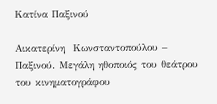Κατίνα Παξινού

Αικατερίνη  Κωνσταντοπούλου – Παξινού. Μεγάλη ηθοποιός του θεάτρου του κινηματογράφου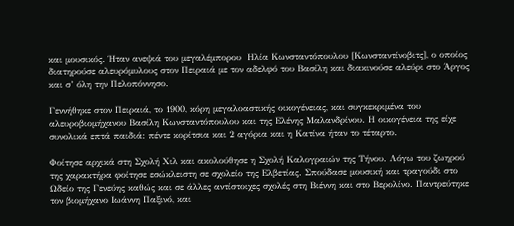και μουσικός. Ήταν ανεψιά του μεγαλέμπορου  Ηλία Κωνσταντόπουλου [Κωνσταντίνοβιτς], ο οποίος διατηρούσε αλευρόμυλους στον Πειραιά με τον αδελφό του Βασίλη και διακινούσε αλεύρι στο Άργος και σ’ όλη την Πελοπόννησο.

Γεννήθηκε στον Πειραιά, το 1900, κόρη μεγαλοαστικής οικογένειας, και συγκεκριμένα του αλευροβιομήχανου Βασίλη Κωνσταντόπουλου και της Ελένης Μαλανδρίνου. Η οικογένεια της είχε συνολικά επτά παιδιά: πέντε κορίτσια και 2 αγόρια και η Κατίνα ήταν το τέταρτο.

Φοίτησε αρχικά στη Σχολή Χιλ και ακολούθησε η Σχολή Καλογραιών της Τήνου. Λόγω του ζωηρού της χαρακτήρα φοίτησε εσώκλειστη σε σχολείο της Ελβετίας. Σπούδασε μουσική και τραγούδι στο Ωδείο της Γενεύης καθώς και σε άλλες αντίστοιχες σχολές στη Βιέννη και στο Βερολίνο. Παντρεύτηκε τον βιομήχανο Ιωάννη Παξινό, και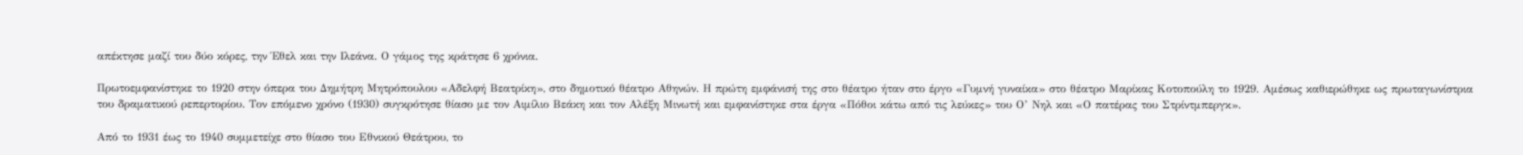απέκτησε μαζί του δύο κόρες, την Έθελ και την Ιλεάνα. Ο γάμος της κράτησε 6 χρόνια.

Πρωτοεμφανίστηκε το 1920 στην όπερα του Δημήτρη Μητρόπουλου «Αδελφή Βεατρίκη», στο δημοτικό θέατρο Αθηνών. Η πρώτη εμφάνισή της στο θέατρο ήταν στο έργο «Γυμνή γυναίκα» στο θέατρο Μαρίκας Κοτοπούλη το 1929. Αμέσως καθιερώθηκε ως πρωταγωνίστρια του δραματικού ρεπερτορίου. Τον επόμενο χρόνο (1930) συγκρότησε θίασο με τον Αιμίλιο Βεάκη και τον Αλέξη Μινωτή και εμφανίστηκε στα έργα «Πόθοι κάτω από τις λεύκες» του Ο’ Νηλ και «Ο πατέρας του Στρίντμπεργκ».

Από το 1931 έως το 1940 συμμετείχε στο θίασο του Εθνικού Θεάτρου, το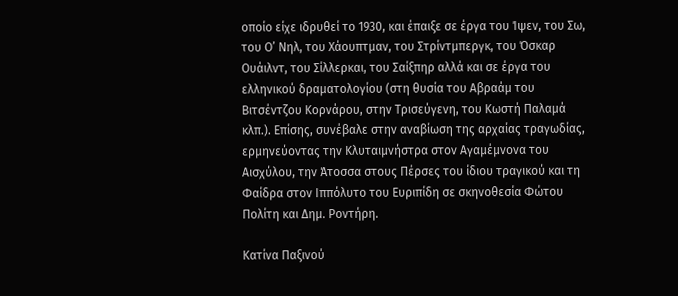οποίο είχε ιδρυθεί το 1930, και έπαιξε σε έργα του Ίψεν, του Σω, του Ο’ Νηλ, του Χάουπτμαν, του Στρίντμπεργκ, του Όσκαρ Ουάιλντ, του Σίλλερκαι, του Σαίξπηρ αλλά και σε έργα του ελληνικού δραματολογίου (στη θυσία του Αβραάμ του Βιτσέντζου Κορνάρου, στην Τρισεύγενη, του Κωστή Παλαμά κλπ.). Επίσης, συνέβαλε στην αναβίωση της αρχαίας τραγωδίας, ερμηνεύοντας την Κλυταιμνήστρα στον Αγαμέμνονα του Αισχύλου, την Άτοσσα στους Πέρσες του ίδιου τραγικού και τη Φαίδρα στον Ιππόλυτο του Ευριπίδη σε σκηνοθεσία Φώτου Πολίτη και Δημ. Ροντήρη.

Κατίνα Παξινού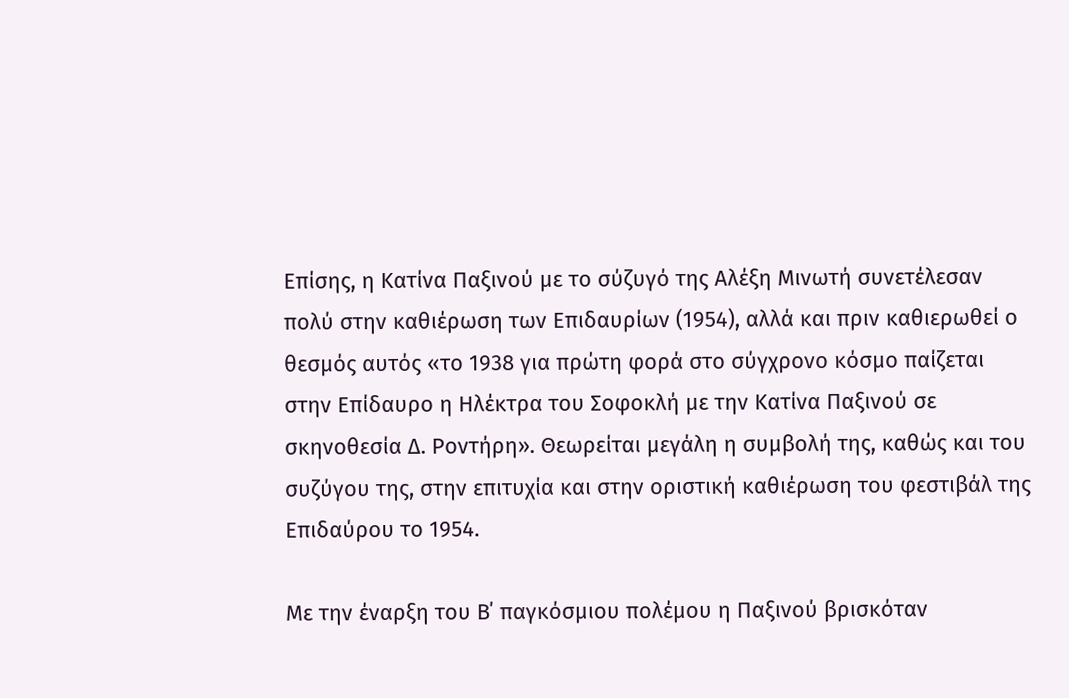Επίσης, η Κατίνα Παξινού με το σύζυγό της Αλέξη Μινωτή συνετέλεσαν πολύ στην καθιέρωση των Επιδαυρίων (1954), αλλά και πριν καθιερωθεί ο θεσμός αυτός «το 1938 για πρώτη φορά στο σύγχρονο κόσμο παίζεται στην Επίδαυρο η Ηλέκτρα του Σοφοκλή με την Κατίνα Παξινού σε σκηνοθεσία Δ. Ροντήρη». Θεωρείται μεγάλη η συμβολή της, καθώς και του συζύγου της, στην επιτυχία και στην οριστική καθιέρωση του φεστιβάλ της Επιδαύρου το 1954.

Με την έναρξη του Β΄ παγκόσμιου πολέμου η Παξινού βρισκόταν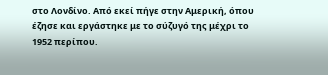στο Λονδίνο. Από εκεί πήγε στην Αμερική, όπου έζησε και εργάστηκε με το σύζυγό της μέχρι το 1952 περίπου.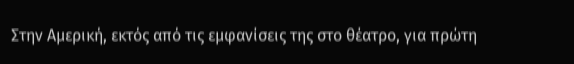Στην Αμερική, εκτός από τις εμφανίσεις της στο θέατρο, για πρώτη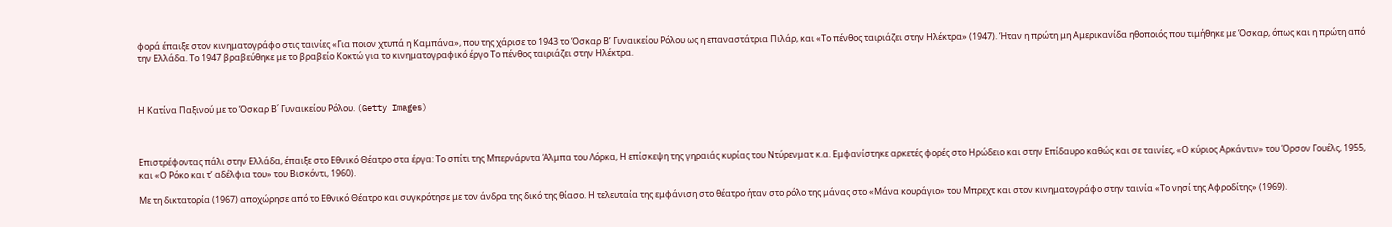φορά έπαιξε στον κινηματογράφο στις ταινίες «Για ποιον χτυπά η Καμπάνα», που της χάρισε το 1943 το Όσκαρ Β’ Γυναικείου Ρόλου ως η επαναστάτρια Πιλάρ, και «Το πένθος ταιριάζει στην Ηλέκτρα» (1947). Ήταν η πρώτη μη Αμερικανίδα ηθοποιός που τιμήθηκε με Όσκαρ, όπως και η πρώτη από την Ελλάδα. Το 1947 βραβεύθηκε με το βραβείο Κοκτώ για το κινηματογραφικό έργο Το πένθος ταιριάζει στην Ηλέκτρα.



Η Κατίνα Παξινού με το Όσκαρ Β΄ Γυναικείου Ρόλου. (Getty Images)



Επιστρέφοντας πάλι στην Ελλάδα, έπαιξε στο Εθνικό Θέατρο στα έργα: Το σπίτι της Μπερνάρντα Άλμπα του Λόρκα, Η επίσκεψη της γηραιάς κυρίας του Ντύρενματ κ.α. Εμφανίστηκε αρκετές φορές στο Ηρώδειο και στην Επίδαυρο καθώς και σε ταινίες, «Ο κύριος Αρκάντιν» του Όρσον Γουέλς, 1955, και «Ο Ρόκο και τ’ αδέλφια του» του Βισκόντι, 1960).

Με τη δικτατορία (1967) αποχώρησε από το Εθνικό Θέατρο και συγκρότησε με τον άνδρα της δικό της θίασο. Η τελευταία της εμφάνιση στο θέατρο ήταν στο ρόλο της μάνας στο «Μάνα κουράγιο» του Μπρεχτ και στον κινηματογράφο στην ταινία «Το νησί της Αφροδίτης» (1969).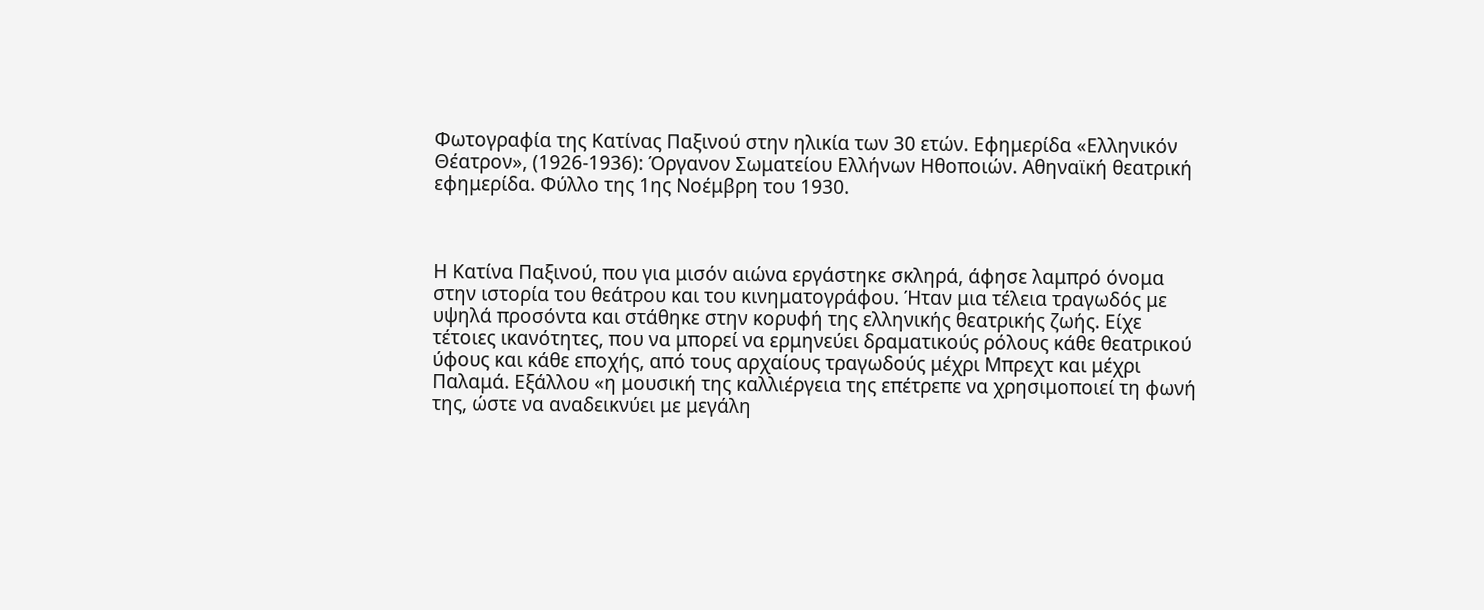Φωτογραφία της Κατίνας Παξινού στην ηλικία των 30 ετών. Εφημερίδα «Ελληνικόν Θέατρον», (1926-1936): Όργανον Σωματείου Ελλήνων Ηθοποιών. Αθηναϊκή θεατρική εφημερίδα. Φύλλο της 1ης Νοέμβρη του 1930.



Η Κατίνα Παξινού, που για μισόν αιώνα εργάστηκε σκληρά, άφησε λαμπρό όνομα στην ιστορία του θεάτρου και του κινηματογράφου. Ήταν μια τέλεια τραγωδός με υψηλά προσόντα και στάθηκε στην κορυφή της ελληνικής θεατρικής ζωής. Είχε τέτοιες ικανότητες, που να μπορεί να ερμηνεύει δραματικούς ρόλους κάθε θεατρικού ύφους και κάθε εποχής, από τους αρχαίους τραγωδούς μέχρι Μπρεχτ και μέχρι Παλαμά. Εξάλλου «η μουσική της καλλιέργεια της επέτρεπε να χρησιμοποιεί τη φωνή της, ώστε να αναδεικνύει με μεγάλη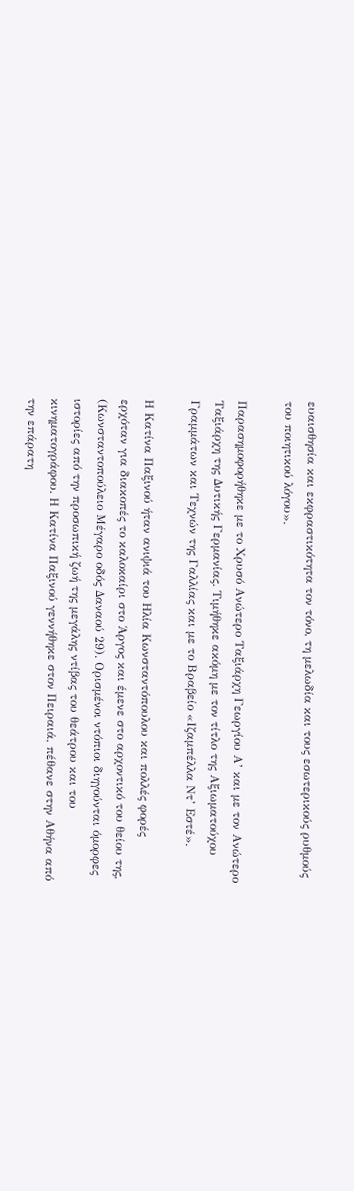ευαισθησία και εκφραστικότητα τον τόνο, τη μελωδία και τους εσωτερικούς ρυθμούς του ποιητικού λόγου».

Παρασημοφορήθηκε με το Χρυσό Ανώτερο Ταξιάρχη Γεωργίου Α’ και με τον Ανώτερο Ταξιάρχη της Δυτικής Γερμανίας. Τιμήθηκε ακόμη με τον τίτλο της Αξιωματούχου Γραμμάτων και Τεχνών της Γαλλίας και με το Βραβείο «Ιζαμπέλλα Ντ’ Εστέ».

Η Κατίνα Παξινού ήταν ανιψιά του Ηλία Κωνσταντόπουλου και πολλές φορές ερχόταν για διακοπές το καλοκαίρι στο Άργος και έμενε στο αρχοντικό του θείου της, (Κωνσταντοπούλειο Μέγαρο οδός Δαναού 29). Ορισμένοι ντόπιοι διηγούνται όμορφες ιστορίες από την προσωπική ζωή της μεγάλης ντίβας του θεάτρου και του κινηματογράφου. Η Κατίνα Παξινού γεννήθηκε στον Πειραιά, πέθανε στην Αθήνα από την επάρατη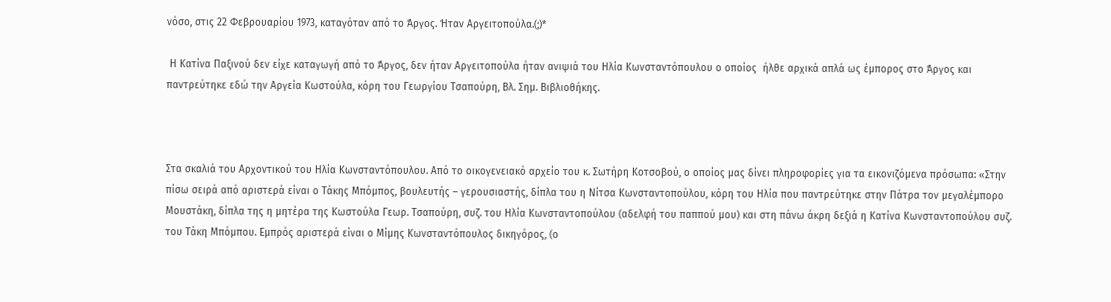νόσο, στις 22 Φεβρουαρίου 1973, καταγόταν από το Άργος. Ήταν Αργειτοπούλα.(;)*

 Η Κατίνα Παξινού δεν είχε καταγωγή από το Άργος, δεν ήταν Αργειτοπούλα ήταν ανιψιά του Ηλία Κωνσταντόπουλου ο οποίος  ήλθε αρχικά απλά ως έμπορος στο Άργος και παντρεύτηκε εδώ την Αργεία Κωστούλα, κόρη του Γεωργίου Τσαπούρη, Βλ. Σημ. Βιβλιοθήκης.



Στα σκαλιά του Αρχοντικού του Ηλία Κωνσταντόπουλου. Από το οικογενειακό αρχείο του κ. Σωτήρη Κοτσοβού, ο οποίος μας δίνει πληροφορίες για τα εικονιζόμενα πρόσωπα: «Στην πίσω σειρά από αριστερά είναι ο Τάκης Μπόμπος, βουλευτής – γερουσιαστής, δίπλα του η Νίτσα Κωνσταντοπούλου, κόρη του Ηλία που παντρεύτηκε στην Πάτρα τον μεγαλέμπορο Μουστάκη, δίπλα της η μητέρα της Κωστούλα Γεωρ. Τσαπούρη, συζ. του Ηλία Κωνσταντοπούλου (αδελφή του παππού μου) και στη πάνω άκρη δεξιά η Κατίνα Κωνσταντοπούλου συζ. του Τάκη Μπόμπου. Εμπρός αριστερά είναι ο Μίμης Κωνσταντόπουλος δικηγόρος, (ο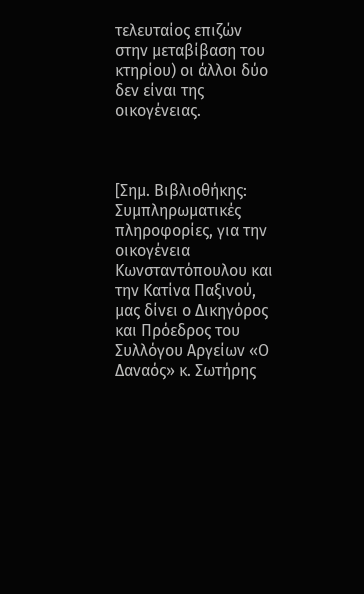τελευταίος επιζών στην μεταβίβαση του κτηρίου) οι άλλοι δύο δεν είναι της οικογένειας.



[Σημ. Βιβλιοθήκης: Συμπληρωματικές πληροφορίες, για την οικογένεια Κωνσταντόπουλου και την Κατίνα Παξινού,  μας δίνει ο Δικηγόρος και Πρόεδρος του Συλλόγου Αργείων «Ο Δαναός» κ. Σωτήρης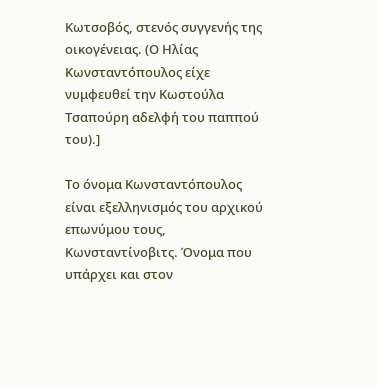Κωτσοβός, στενός συγγενής της οικογένειας. (Ο Ηλίας Κωνσταντόπουλος είχε νυμφευθεί την Κωστούλα Τσαπούρη αδελφή του παππού του).]

Το όνομα Κωνσταντόπουλος είναι εξελληνισμός του αρχικού επωνύμου τους, Κωνσταντίνοβιτς. Όνομα που υπάρχει και στον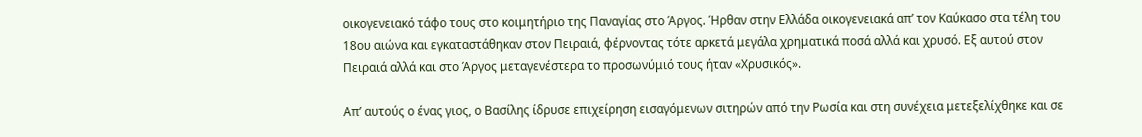οικογενειακό τάφο τους στο κοιμητήριο της Παναγίας στο Άργος. Ήρθαν στην Ελλάδα οικογενειακά απ’ τον Καύκασο στα τέλη του 18ου αιώνα και εγκαταστάθηκαν στον Πειραιά, φέρνοντας τότε αρκετά μεγάλα χρηματικά ποσά αλλά και χρυσό. Εξ αυτού στον Πειραιά αλλά και στο Άργος μεταγενέστερα το προσωνύμιό τους ήταν «Χρυσικός».

Απ’ αυτούς ο ένας γιος, ο Βασίλης ίδρυσε επιχείρηση εισαγόμενων σιτηρών από την Ρωσία και στη συνέχεια μετεξελίχθηκε και σε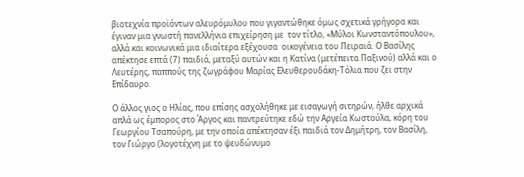βιοτεχνία προϊόντων αλευρόμυλου που γιγαντώθηκε όμως σχετικά γρήγορα και έγιναν μια γνωστή πανελλήνια επιχείρηση με  τον τίτλο, «Μύλοι Κωνσταντόπουλου», αλλά και κοινωνικά μια ιδιαίτερα εξέχουσα  οικογένεια του Πειραιά. Ο Βασίλης απέκτησε επτά (7) παιδιά, μεταξύ αυτών και η Κατίνα (μετέπειτα Παξινού) αλλά και ο Λευτέρης, παππούς της ζωγράφου Μαρίας Ελευθερουδάκη-Τόλια που ζει στην Επίδαυρο.

Ο άλλος γιος ο Ηλίας, που επίσης ασχολήθηκε με εισαγωγή σιτηρών, ήλθε αρχικά απλά ως έμπορος στο Άργος και παντρεύτηκε εδώ την Αργεία Κωστούλα, κόρη του Γεωργίου Τσαπούρη, με την οποία απέκτησαν έξι παιδιά τον Δημήτρη, τον Βασίλη, τον Γιώργο (λογοτέχνη με το ψευδώνυμο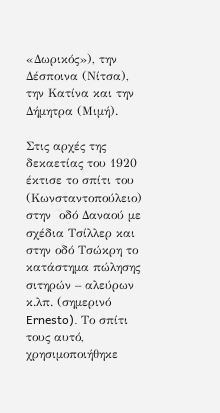«Δωρικός»), την Δέσποινα (Νίτσα), την Κατίνα και την Δήμητρα (Μιμή).

Στις αρχές της δεκαετίας του 1920 έκτισε το σπίτι του (Κωνσταντοπούλειο) στην  οδό Δαναού με σχέδια Τσίλλερ και στην οδό Τσώκρη το κατάστημα πώλησης σιτηρών – αλεύρων κ.λπ. (σημερινό Ernesto). Το σπίτι τους αυτό, χρησιμοποιήθηκε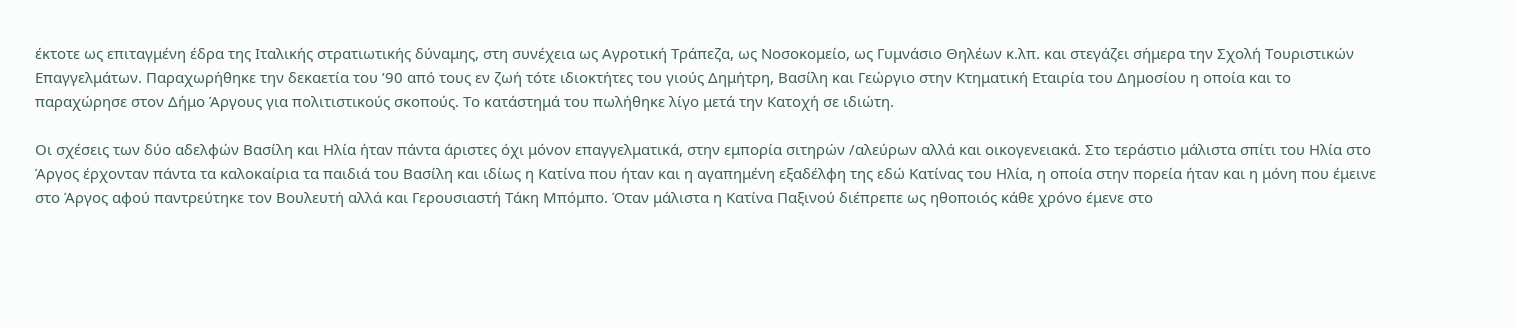έκτοτε ως επιταγμένη έδρα της Ιταλικής στρατιωτικής δύναμης, στη συνέχεια ως Αγροτική Τράπεζα, ως Νοσοκομείο, ως Γυμνάσιο Θηλέων κ.λπ. και στεγάζει σήμερα την Σχολή Τουριστικών Επαγγελμάτων. Παραχωρήθηκε την δεκαετία του ’90 από τους εν ζωή τότε ιδιοκτήτες του γιούς Δημήτρη, Βασίλη και Γεώργιο στην Κτηματική Εταιρία του Δημοσίου η οποία και το παραχώρησε στον Δήμο Άργους για πολιτιστικούς σκοπούς. Το κατάστημά του πωλήθηκε λίγο μετά την Κατοχή σε ιδιώτη.

Οι σχέσεις των δύο αδελφών Βασίλη και Ηλία ήταν πάντα άριστες όχι μόνον επαγγελματικά, στην εμπορία σιτηρών /αλεύρων αλλά και οικογενειακά. Στο τεράστιο μάλιστα σπίτι του Ηλία στο Άργος έρχονταν πάντα τα καλοκαίρια τα παιδιά του Βασίλη και ιδίως η Κατίνα που ήταν και η αγαπημένη εξαδέλφη της εδώ Κατίνας του Ηλία, η οποία στην πορεία ήταν και η μόνη που έμεινε στο Άργος αφού παντρεύτηκε τον Βουλευτή αλλά και Γερουσιαστή Τάκη Μπόμπο. Όταν μάλιστα η Κατίνα Παξινού διέπρεπε ως ηθοποιός κάθε χρόνο έμενε στο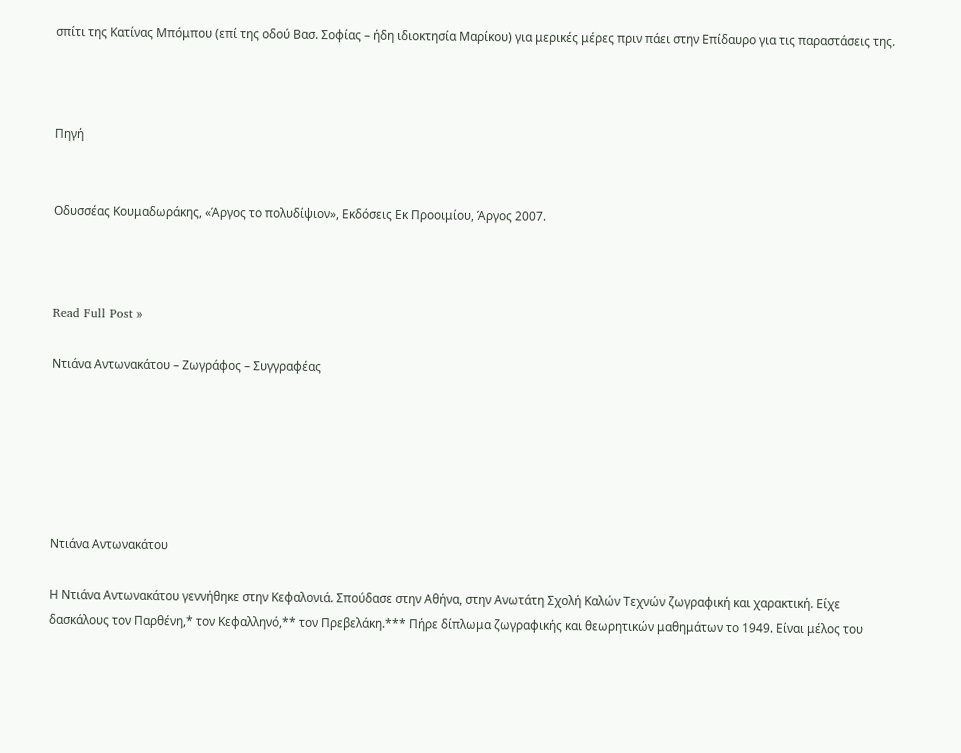σπίτι της Κατίνας Μπόμπου (επί της οδού Βασ. Σοφίας – ήδη ιδιοκτησία Μαρίκου) για μερικές μέρες πριν πάει στην Επίδαυρο για τις παραστάσεις της.



Πηγή


Οδυσσέας Κουμαδωράκης, «Άργος το πολυδίψιον», Εκδόσεις Εκ Προοιμίου, Άργος 2007.



Read Full Post »

Ντιάνα Αντωνακάτου – Ζωγράφος – Συγγραφέας






Ντιάνα Αντωνακάτου

Η Ντιάνα Αντωνακάτου γεννήθηκε στην Κεφαλονιά. Σπούδασε στην Αθήνα, στην Ανωτάτη Σχολή Καλών Τεχνών ζωγραφική και χαρακτική. Είχε δασκάλους τον Παρθένη,* τον Κεφαλληνό,** τον Πρεβελάκη.*** Πήρε δίπλωμα ζωγραφικής και θεωρητικών μαθημάτων το 1949. Είναι μέλος του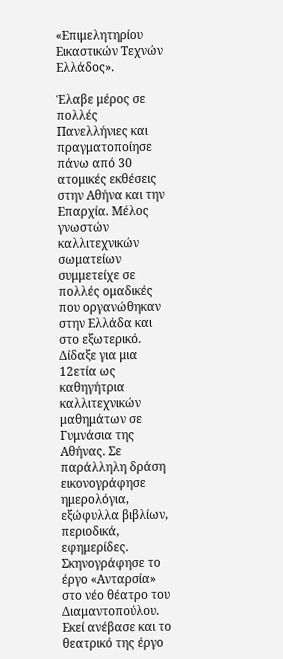«Επιμελητηρίου Εικαστικών Τεχνών Ελλάδος».

Έλαβε μέρος σε πολλές Πανελλήνιες και πραγματοποίησε πάνω από 30 ατομικές εκθέσεις στην Αθήνα και την Επαρχία. Μέλος γνωστών καλλιτεχνικών σωματείων συμμετείχε σε πολλές ομαδικές που οργανώθηκαν στην Ελλάδα και στο εξωτερικό. Δίδαξε για μια 12ετία ως καθηγήτρια καλλιτεχνικών μαθημάτων σε Γυμνάσια της Αθήνας. Σε παράλληλη δράση εικονογράφησε ημερολόγια, εξώφυλλα βιβλίων, περιοδικά, εφημερίδες. Σκηνογράφησε το έργο «Ανταρσία» στο νέο θέατρο του Διαμαντοπούλου. Εκεί ανέβασε και το θεατρικό της έργο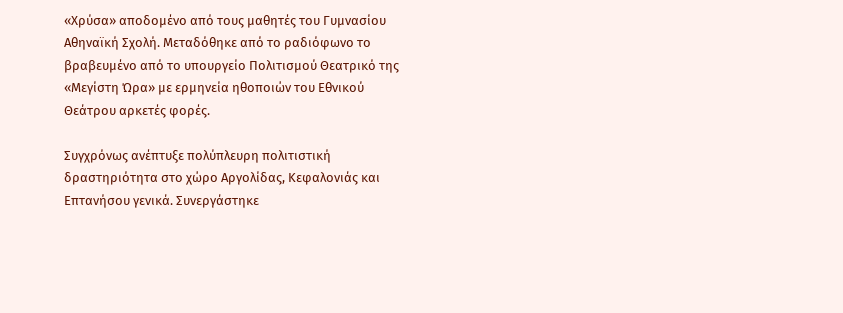«Χρύσα» αποδομένο από τους μαθητές του Γυμνασίου Αθηναϊκή Σχολή. Μεταδόθηκε από το ραδιόφωνο το βραβευμένο από το υπουργείο Πολιτισμού Θεατρικό της «Μεγίστη Ώρα» με ερμηνεία ηθοποιών του Εθνικού Θεάτρου αρκετές φορές.

Συγχρόνως ανέπτυξε πολύπλευρη πολιτιστική δραστηριότητα στο χώρο Αργολίδας, Κεφαλονιάς και Επτανήσου γενικά. Συνεργάστηκε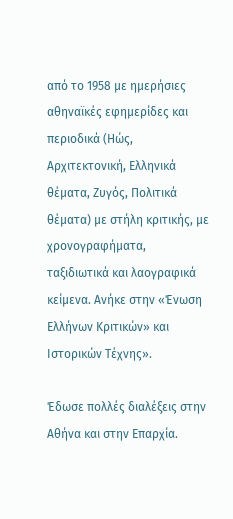από το 1958 με ημερήσιες αθηναϊκές εφημερίδες και περιοδικά (Ηώς, Αρχιτεκτονική, Ελληνικά θέματα, Ζυγός, Πολιτικά θέματα) με στήλη κριτικής, με χρονογραφήματα, ταξιδιωτικά και λαογραφικά κείμενα. Ανήκε στην «Ένωση Ελλήνων Κριτικών» και Ιστορικών Τέχνης».

Έδωσε πολλές διαλέξεις στην Αθήνα και στην Επαρχία.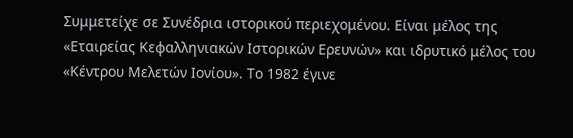Συμμετείχε σε Συνέδρια ιστορικού περιεχομένου. Είναι μέλος της «Εταιρείας Κεφαλληνιακών Ιστορικών Ερευνών» και ιδρυτικό μέλος του «Κέντρου Μελετών Ιονίου». Το 1982 έγινε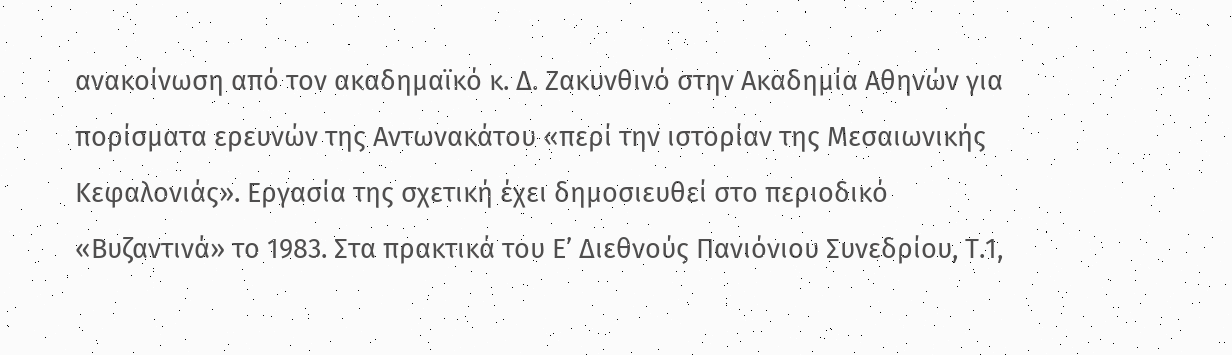ανακοίνωση από τον ακαδημαϊκό κ. Δ. Ζακυνθινό στην Ακαδημία Αθηνών για πορίσματα ερευνών της Αντωνακάτου «περί την ιστορίαν της Μεσαιωνικής Κεφαλονιάς». Εργασία της σχετική έχει δημοσιευθεί στο περιοδικό «Βυζαντινά» το 1983. Στα πρακτικά του Ε’ Διεθνούς Πανιόνιου Συνεδρίου, Τ.1,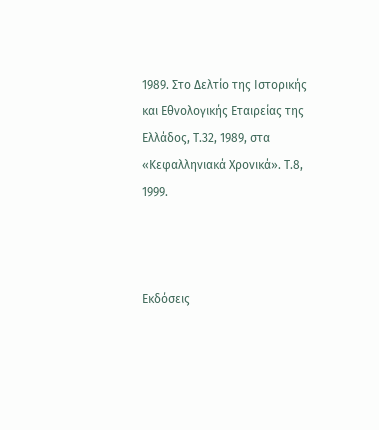1989. Στο Δελτίο της Ιστορικής και Εθνολογικής Εταιρείας της Ελλάδος, Τ.32, 1989, στα «Κεφαλληνιακά Χρονικά». Τ.8, 1999.



Εκδόσεις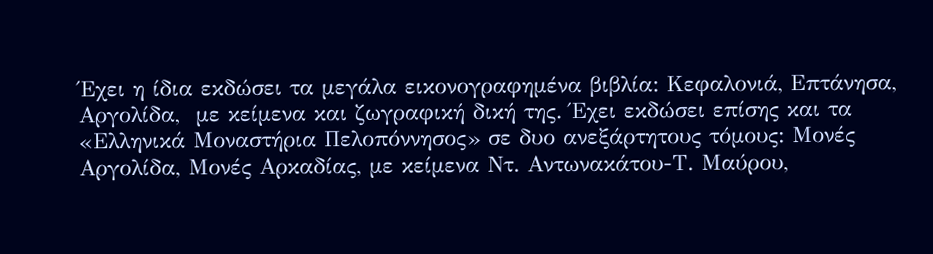Έχει η ίδια εκδώσει τα μεγάλα εικονογραφημένα βιβλία: Κεφαλονιά, Επτάνησα, Αργολίδα,  με κείμενα και ζωγραφική δική της. Έχει εκδώσει επίσης και τα «Ελληνικά Μοναστήρια Πελοπόννησος» σε δυο ανεξάρτητους τόμους: Μονές Αργολίδα, Μονές Αρκαδίας, με κείμενα Ντ. Αντωνακάτου-Τ. Μαύρου,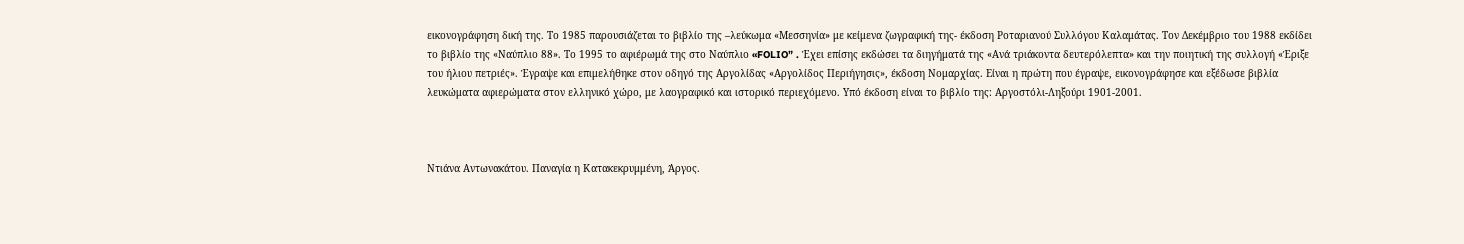εικονογράφηση δική της. Το 1985 παρουσιάζεται το βιβλίο της –λεύκωμα «Μεσσηνία» με κείμενα ζωγραφική της- έκδοση Ροταριανού Συλλόγου Καλαμάτας. Τον Δεκέμβριο του 1988 εκδίδει το βιβλίο της «Ναύπλιο 88». Το 1995 το αφιέρωμά της στο Ναύπλιο «FOLIO” . Έχει επίσης εκδώσει τα διηγήματά της «Ανά τριάκοντα δευτερόλεπτα» και την ποιητική της συλλογή «Έριξε του ήλιου πετριές». Έγραψε και επιμελήθηκε στον οδηγό της Αργολίδας «Αργολίδος Περιήγησις», έκδοση Νομαρχίας. Είναι η πρώτη που έγραψε, εικονογράφησε και εξέδωσε βιβλία λευκώματα αφιερώματα στον ελληνικό χώρο, με λαογραφικό και ιστορικό περιεχόμενο. Υπό έκδοση είναι το βιβλίο της: Αργοστόλι-Ληξούρι 1901-2001.



Ντιάνα Αντωνακάτου. Παναγία η Κατακεκρυμμένη, Άργος.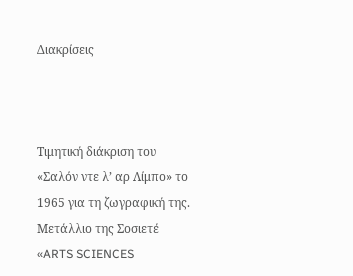Διακρίσεις



Τιμητική διάκριση του «Σαλόν ντε λ’ αρ Λίμπο» το 1965 για τη ζωγραφική της. Μετάλλιο της Σοσιετέ «ARTS SCIENCES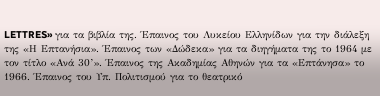LETTRES» για τα βιβλία της. Έπαινος του Λυκείου Ελληνίδων για την διάλεξη της «Η Επτανήσια». Έπαινος των «Δώδεκα» για τα διηγήματα της το 1964 με τον τίτλο «Ανά 30’». Έπαινος της Ακαδημίας Αθηνών για τα «Επτάνησα» το 1966. Έπαινος του Υπ. Πολιτισμού για το θεατρικό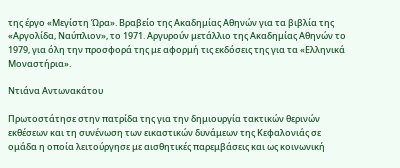της έργο «Μεγίστη Ώρα». Βραβείο της Ακαδημίας Αθηνών για τα βιβλία της «Αργολίδα, Ναύπλιον», το 1971. Αργυρούν μετάλλιο της Ακαδημίας Αθηνών το 1979, για όλη την προσφορά της με αφορμή τις εκδόσεις της για τα «Ελληνικά Μοναστήρια».

Ντιάνα Αντωνακάτου

Πρωτοστάτησε στην πατρίδα της για την δημιουργία τακτικών θερινών εκθέσεων και τη συνένωση των εικαστικών δυνάμεων της Κεφαλονιάς σε ομάδα η οποία λειτούργησε με αισθητικές παρεμβάσεις και ως κοινωνική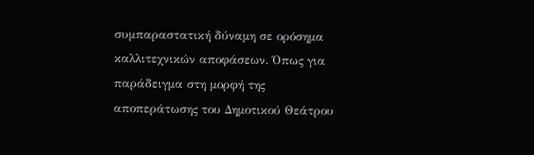συμπαραστατική δύναμη σε ορόσημα καλλιτεχνικών αποφάσεων. Όπως για παράδειγμα στη μορφή της αποπεράτωσης του Δημοτικού Θεάτρου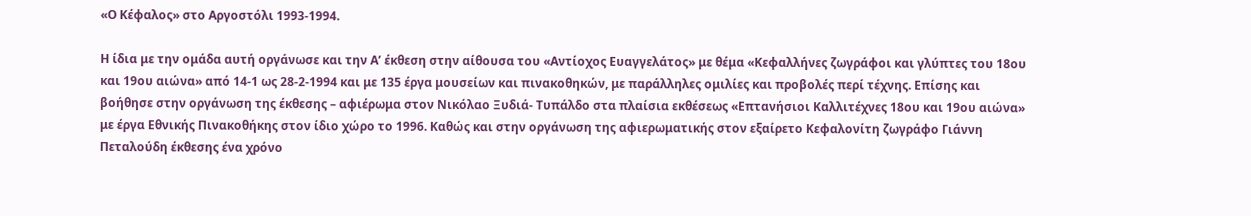«Ο Κέφαλος» στο Αργοστόλι 1993-1994.

Η ίδια με την ομάδα αυτή οργάνωσε και την Α’ έκθεση στην αίθουσα του «Αντίοχος Ευαγγελάτος» με θέμα «Κεφαλλήνες ζωγράφοι και γλύπτες του 18ου και 19ου αιώνα» από 14-1 ως 28-2-1994 και με 135 έργα μουσείων και πινακοθηκών, με παράλληλες ομιλίες και προβολές περί τέχνης. Επίσης και βοήθησε στην οργάνωση της έκθεσης – αφιέρωμα στον Νικόλαο Ξυδιά- Τυπάλδο στα πλαίσια εκθέσεως «Επτανήσιοι Καλλιτέχνες 18ου και 19ου αιώνα» με έργα Εθνικής Πινακοθήκης στον ίδιο χώρο το 1996. Καθώς και στην οργάνωση της αφιερωματικής στον εξαίρετο Κεφαλονίτη ζωγράφο Γιάννη Πεταλούδη έκθεσης ένα χρόνο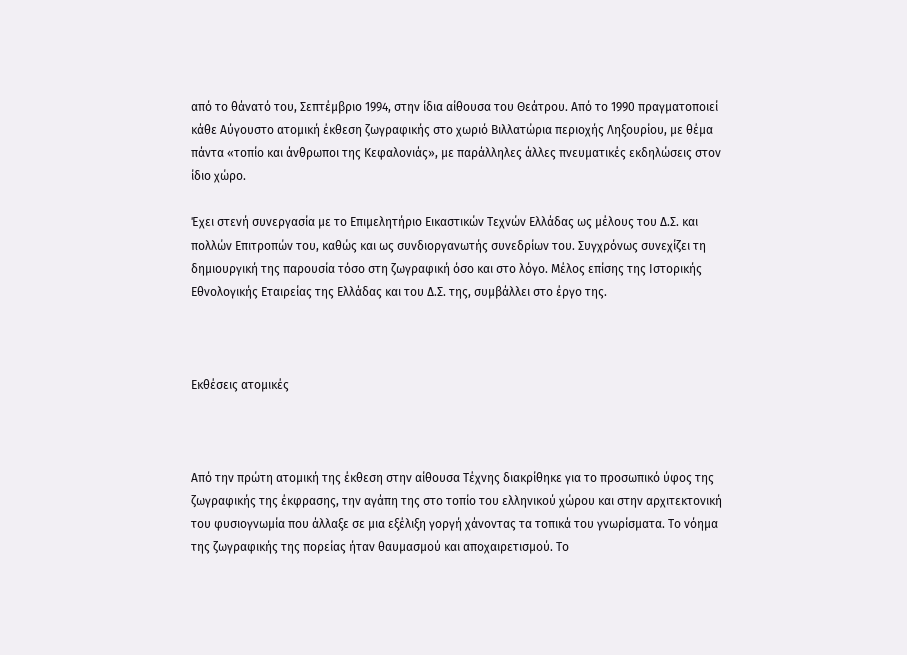από το θάνατό του, Σεπτέμβριο 1994, στην ίδια αίθουσα του Θεάτρου. Από το 1990 πραγματοποιεί κάθε Αύγουστο ατομική έκθεση ζωγραφικής στο χωριό Βιλλατώρια περιοχής Ληξουρίου, με θέμα πάντα «τοπίο και άνθρωποι της Κεφαλονιάς», με παράλληλες άλλες πνευματικές εκδηλώσεις στον ίδιο χώρο.

Έχει στενή συνεργασία με το Επιμελητήριο Εικαστικών Τεχνών Ελλάδας ως μέλους του Δ.Σ. και πολλών Επιτροπών του, καθώς και ως συνδιοργανωτής συνεδρίων του. Συγχρόνως συνεχίζει τη δημιουργική της παρουσία τόσο στη ζωγραφική όσο και στο λόγο. Μέλος επίσης της Ιστορικής Εθνολογικής Εταιρείας της Ελλάδας και του Δ.Σ. της, συμβάλλει στο έργο της.



Εκθέσεις ατομικές



Από την πρώτη ατομική της έκθεση στην αίθουσα Τέχνης διακρίθηκε για το προσωπικό ύφος της ζωγραφικής της έκφρασης, την αγάπη της στο τοπίο του ελληνικού χώρου και στην αρχιτεκτονική του φυσιογνωμία που άλλαξε σε μια εξέλιξη γοργή χάνοντας τα τοπικά του γνωρίσματα. Το νόημα της ζωγραφικής της πορείας ήταν θαυμασμού και αποχαιρετισμού. Το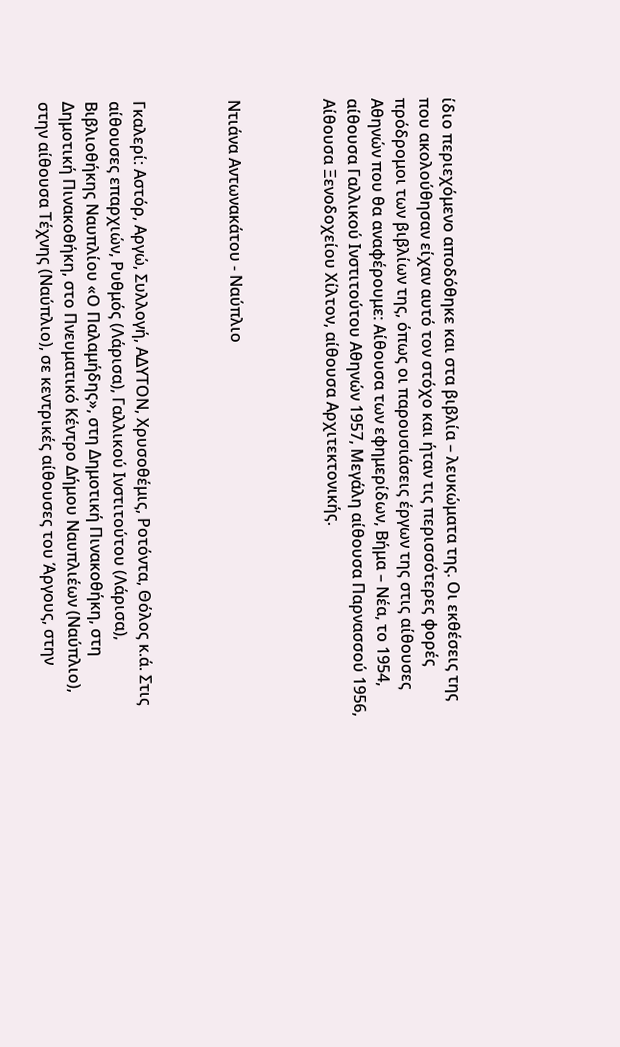ίδιο περιεχόμενο αποδόθηκε και στα βιβλία – λευκώματα της. Οι εκθέσεις της που ακολούθησαν είχαν αυτό τον στόχο και ήταν τις περισσότερες φορές πρόδρομοι των βιβλίων της, όπως οι παρουσιάσεις έργων της στις αίθουσες Αθηνών που θα αναφέρουμε: Αίθουσα των εφημερίδων, Βήμα – Νέα, το 1954, αίθουσα Γαλλικού Ινστιτούτου Αθηνών 1957, Μεγάλη αίθουσα Παρνασσού 1956, Αίθουσα Ξενοδοχείου Χίλτον, αίθουσα Αρχιτεκτονικής.



Ντιάνα Αντωνακάτου - Ναύπλιο



Γκαλερί: Αστόρ, Αργώ, Συλλογή, ΑΔΥΤΟΝ, Χρυσοθέμις, Ροτόντα, Θόλος κ.ά. Στις αίθουσες επαρχιών, Ρυθμός (Λάρισα), Γαλλικού Ινστιτούτου (Λάρισα), Βιβλιοθήκης Ναυπλίου «Ο Παλαμήδης», στη Δημοτική Πινακοθήκη, στη Δημοτική Πινακοθήκη, στο Πνευματικό Κέντρο Δήμου Ναυπλιέων (Ναύπλιο), στην αίθουσα Τέχνης (Ναύπλιο), σε κεντρικές αίθουσες του Άργους, στην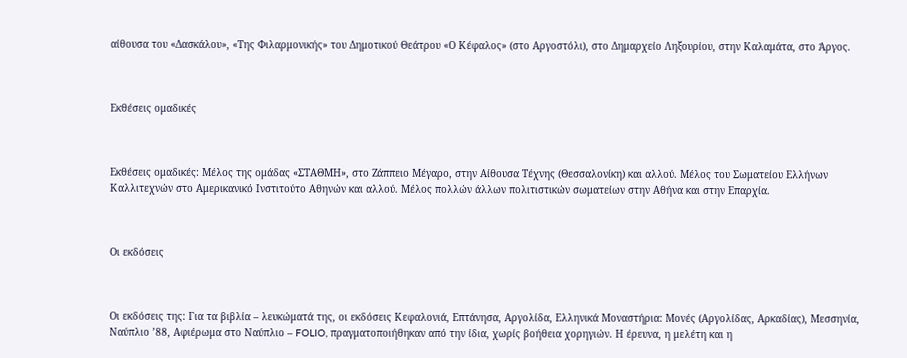αίθουσα του «Δασκάλου», «Της Φιλαρμονικής» του Δημοτικού Θεάτρου «Ο Κέφαλος» (στο Αργοστόλι), στο Δημαρχείο Ληξουρίου, στην Καλαμάτα, στο Άργος.



Εκθέσεις ομαδικές



Εκθέσεις ομαδικές: Μέλος της ομάδας «ΣΤΑΘΜΗ», στο Ζάππειο Μέγαρο, στην Αίθουσα Τέχνης (Θεσσαλονίκη) και αλλού. Μέλος του Σωματείου Ελλήνων Καλλιτεχνών στο Αμερικανικό Ινστιτούτο Αθηνών και αλλού. Μέλος πολλών άλλων πολιτιστικών σωματείων στην Αθήνα και στην Επαρχία.



Οι εκδόσεις



Οι εκδόσεις της: Για τα βιβλία – λευκώματά της, οι εκδόσεις Κεφαλονιά, Επτάνησα, Αργολίδα, Ελληνικά Μοναστήρια: Μονές (Αργολίδας, Αρκαδίας), Μεσσηνία, Ναύπλιο ’88, Αφιέρωμα στο Ναύπλιο – FOLIO, πραγματοποιήθηκαν από την ίδια, χωρίς βοήθεια χορηγιών. Η έρευνα, η μελέτη και η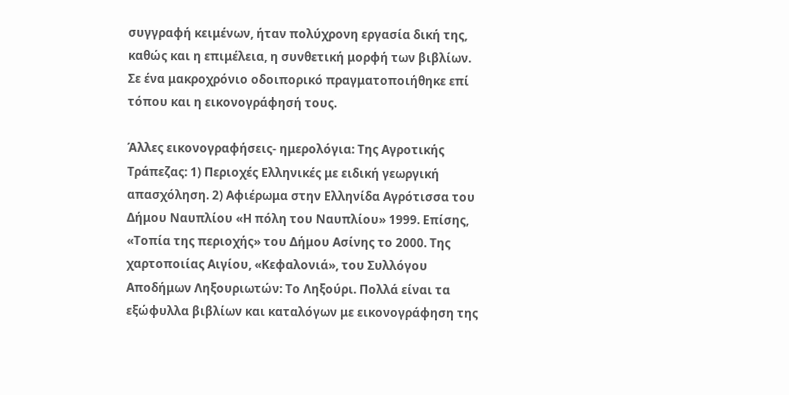συγγραφή κειμένων, ήταν πολύχρονη εργασία δική της, καθώς και η επιμέλεια, η συνθετική μορφή των βιβλίων. Σε ένα μακροχρόνιο οδοιπορικό πραγματοποιήθηκε επί τόπου και η εικονογράφησή τους.

Άλλες εικονογραφήσεις- ημερολόγια: Της Αγροτικής Τράπεζας: 1) Περιοχές Ελληνικές με ειδική γεωργική απασχόληση. 2) Αφιέρωμα στην Ελληνίδα Αγρότισσα του Δήμου Ναυπλίου «Η πόλη του Ναυπλίου» 1999. Επίσης, «Τοπία της περιοχής» του Δήμου Ασίνης το 2000. Της χαρτοποιίας Αιγίου, «Κεφαλονιά», του Συλλόγου Αποδήμων Ληξουριωτών: Το Ληξούρι. Πολλά είναι τα εξώφυλλα βιβλίων και καταλόγων με εικονογράφηση της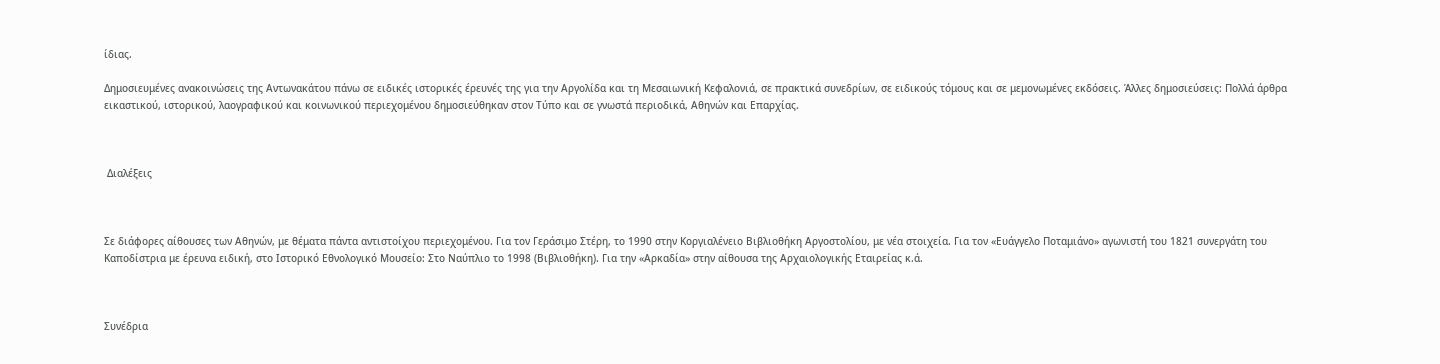ίδιας.

Δημοσιευμένες ανακοινώσεις της Αντωνακάτου πάνω σε ειδικές ιστορικές έρευνές της για την Αργολίδα και τη Μεσαιωνική Κεφαλονιά, σε πρακτικά συνεδρίων, σε ειδικούς τόμους και σε μεμονωμένες εκδόσεις. Άλλες δημοσιεύσεις: Πολλά άρθρα εικαστικού, ιστορικού, λαογραφικού και κοινωνικού περιεχομένου δημοσιεύθηκαν στον Τύπο και σε γνωστά περιοδικά, Αθηνών και Επαρχίας.



 Διαλέξεις



Σε διάφορες αίθουσες των Αθηνών, με θέματα πάντα αντιστοίχου περιεχομένου. Για τον Γεράσιμο Στέρη, το 1990 στην Κοργιαλένειο Βιβλιοθήκη Αργοστολίου, με νέα στοιχεία. Για τον «Ευάγγελο Ποταμιάνο» αγωνιστή του 1821 συνεργάτη του Καποδίστρια με έρευνα ειδική, στο Ιστορικό Εθνολογικό Μουσείο: Στο Ναύπλιο το 1998 (Βιβλιοθήκη). Για την «Αρκαδία» στην αίθουσα της Αρχαιολογικής Εταιρείας κ.ά.



Συνέδρια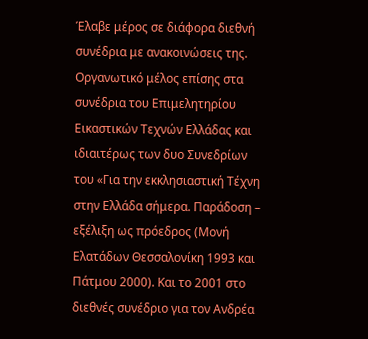Έλαβε μέρος σε διάφορα διεθνή συνέδρια με ανακοινώσεις της. Οργανωτικό μέλος επίσης στα συνέδρια του Επιμελητηρίου Εικαστικών Τεχνών Ελλάδας και ιδιαιτέρως των δυο Συνεδρίων του «Για την εκκλησιαστική Τέχνη στην Ελλάδα σήμερα. Παράδοση – εξέλιξη ως πρόεδρος (Μονή Ελατάδων Θεσσαλονίκη 1993 και Πάτμου 2000). Και το 2001 στο διεθνές συνέδριο για τον Ανδρέα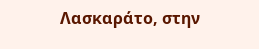Λασκαράτο, στην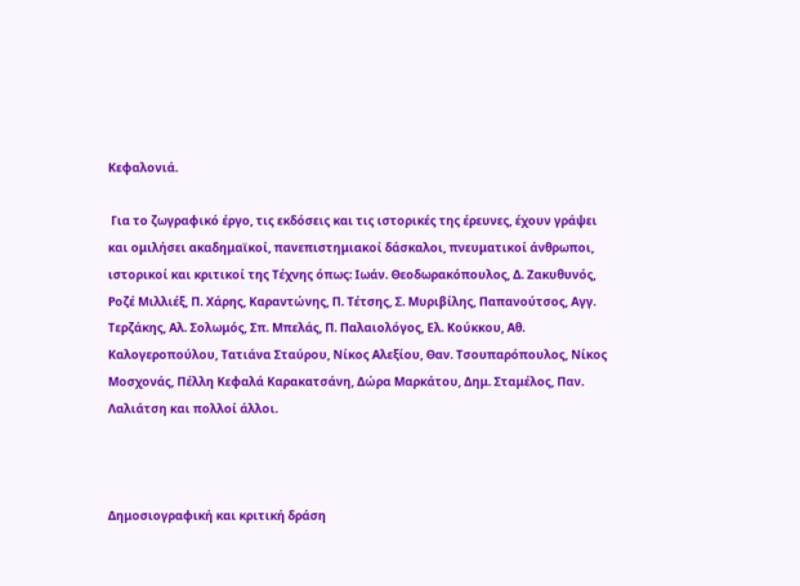Κεφαλονιά.

 Για το ζωγραφικό έργο, τις εκδόσεις και τις ιστορικές της έρευνες, έχουν γράψει και ομιλήσει ακαδημαϊκοί, πανεπιστημιακοί δάσκαλοι, πνευματικοί άνθρωποι, ιστορικοί και κριτικοί της Τέχνης όπως: Ιωάν. Θεοδωρακόπουλος, Δ. Ζακυθυνός, Ροζέ Μιλλιέξ, Π. Χάρης, Καραντώνης, Π. Τέτσης, Σ. Μυριβίλης, Παπανούτσος, Αγγ. Τερζάκης, Αλ. Σολωμός, Σπ. Μπελάς, Π. Παλαιολόγος, Ελ. Κούκκου, Αθ. Καλογεροπούλου, Τατιάνα Σταύρου, Νίκος Αλεξίου, Θαν. Τσουπαρόπουλος, Νίκος Μοσχονάς, Πέλλη Κεφαλά Καρακατσάνη, Δώρα Μαρκάτου, Δημ. Σταμέλος, Παν. Λαλιάτση και πολλοί άλλοι.



Δημοσιογραφική και κριτική δράση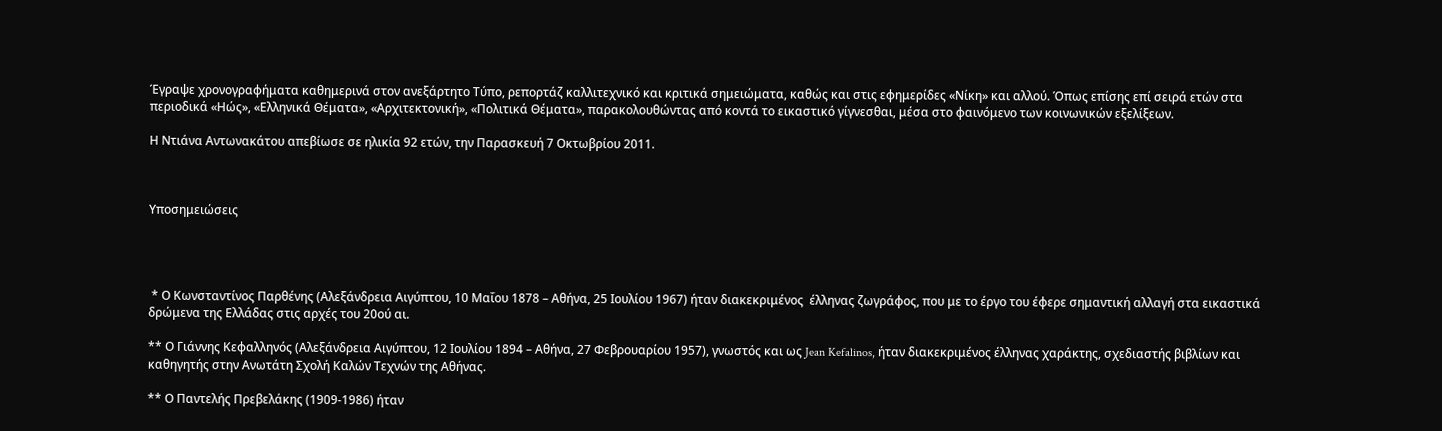Έγραψε χρονογραφήματα καθημερινά στον ανεξάρτητο Τύπο, ρεπορτάζ καλλιτεχνικό και κριτικά σημειώματα, καθώς και στις εφημερίδες «Νίκη» και αλλού. Όπως επίσης επί σειρά ετών στα περιοδικά «Ηώς», «Ελληνικά Θέματα», «Αρχιτεκτονική», «Πολιτικά Θέματα», παρακολουθώντας από κοντά το εικαστικό γίγνεσθαι, μέσα στο φαινόμενο των κοινωνικών εξελίξεων.

Η Ντιάνα Αντωνακάτου απεβίωσε σε ηλικία 92 ετών, την Παρασκευή 7 Οκτωβρίου 2011.



Υποσημειώσεις




 * Ο Κωνσταντίνος Παρθένης (Αλεξάνδρεια Αιγύπτου, 10 Μαΐου 1878 – Αθήνα, 25 Ιουλίου 1967) ήταν διακεκριμένος  έλληνας ζωγράφος, που με το έργο του έφερε σημαντική αλλαγή στα εικαστικά δρώμενα της Ελλάδας στις αρχές του 20ού αι.

** Ο Γιάννης Κεφαλληνός (Αλεξάνδρεια Αιγύπτου, 12 Ιουλίου 1894 – Αθήνα, 27 Φεβρουαρίου 1957), γνωστός και ως Jean Kefalinos, ήταν διακεκριμένος έλληνας χαράκτης, σχεδιαστής βιβλίων και καθηγητής στην Ανωτάτη Σχολή Καλών Τεχνών της Αθήνας.

** Ο Παντελής Πρεβελάκης (1909-1986) ήταν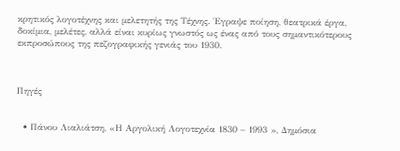κρητικός λογοτέχνης και μελετητής της Τέχνης. Έγραψε ποίηση, θεατρικά έργα, δοκίμια, μελέτες, αλλά είναι κυρίως γνωστός ως ένας από τους σημαντικότερους εκπροσώπους της πεζογραφικής γενιάς του 1930.



Πηγές


  • Πάνου Λιαλιάτση, «Η Αργολική Λογοτεχνία 1830 – 1993 », Δημόσια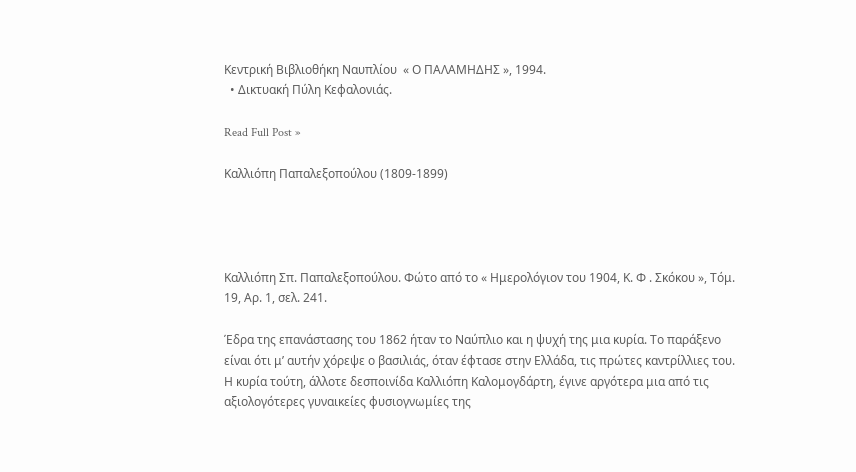Κεντρική Βιβλιοθήκη Ναυπλίου  « Ο ΠΑΛΑΜΗΔΗΣ », 1994.
  • Δικτυακή Πύλη Κεφαλονιάς.

Read Full Post »

Καλλιόπη Παπαλεξοπούλου (1809-1899)




Καλλιόπη Σπ. Παπαλεξοπούλου. Φώτο από το « Ημερολόγιον του 1904, Κ. Φ . Σκόκου », Τόμ. 19, Αρ. 1, σελ. 241.

Έδρα της επανάστασης του 1862 ήταν το Ναύπλιο και η ψυχή της μια κυρία. Το παράξενο είναι ότι μ’ αυτήν χόρεψε ο βασιλιάς, όταν έφτασε στην Ελλάδα, τις πρώτες καντρίλλιες του. Η κυρία τούτη, άλλοτε δεσποινίδα Καλλιόπη Καλομογδάρτη, έγινε αργότερα μια από τις αξιολογότερες γυναικείες φυσιογνωμίες της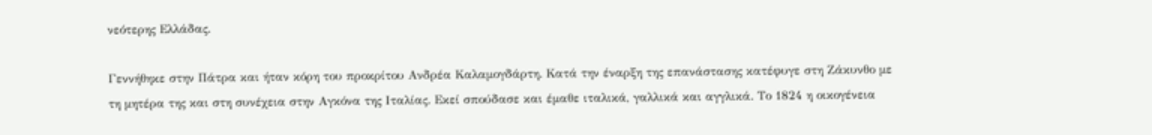νεότερης Ελλάδας.

Γεννήθηκε στην Πάτρα και ήταν κόρη του προκρίτου Ανδρέα Καλαμογδάρτη. Κατά την έναρξη της επανάστασης κατέφυγε στη Ζάκυνθο με τη μητέρα της και στη συνέχεια στην Αγκόνα της Ιταλίας. Εκεί σπούδασε και έμαθε ιταλικά, γαλλικά και αγγλικά. Το 1824 η οικογένεια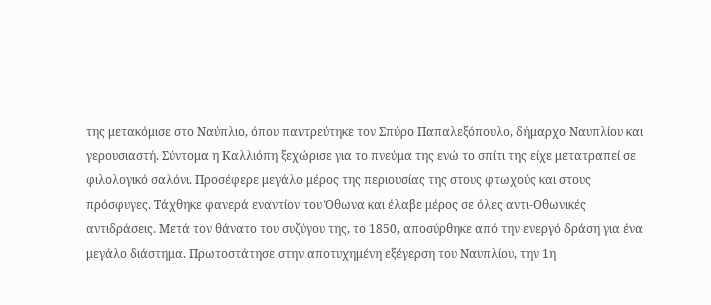της μετακόμισε στο Ναύπλιο, όπου παντρεύτηκε τον Σπύρο Παπαλεξόπουλο, δήμαρχο Ναυπλίου και γερουσιαστή. Σύντομα η Καλλιόπη ξεχώρισε για το πνεύμα της ενώ το σπίτι της είχε μετατραπεί σε φιλολογικό σαλόνι. Προσέφερε μεγάλο μέρος της περιουσίας της στους φτωχούς και στους πρόσφυγες. Τάχθηκε φανερά εναντίον του Όθωνα και έλαβε μέρος σε όλες αντι-Οθωνικές αντιδράσεις. Μετά τον θάνατο του συζύγου της, το 1850, αποσύρθηκε από την ενεργό δράση για ένα μεγάλο διάστημα. Πρωτοστάτησε στην αποτυχημένη εξέγερση του Ναυπλίου, την 1η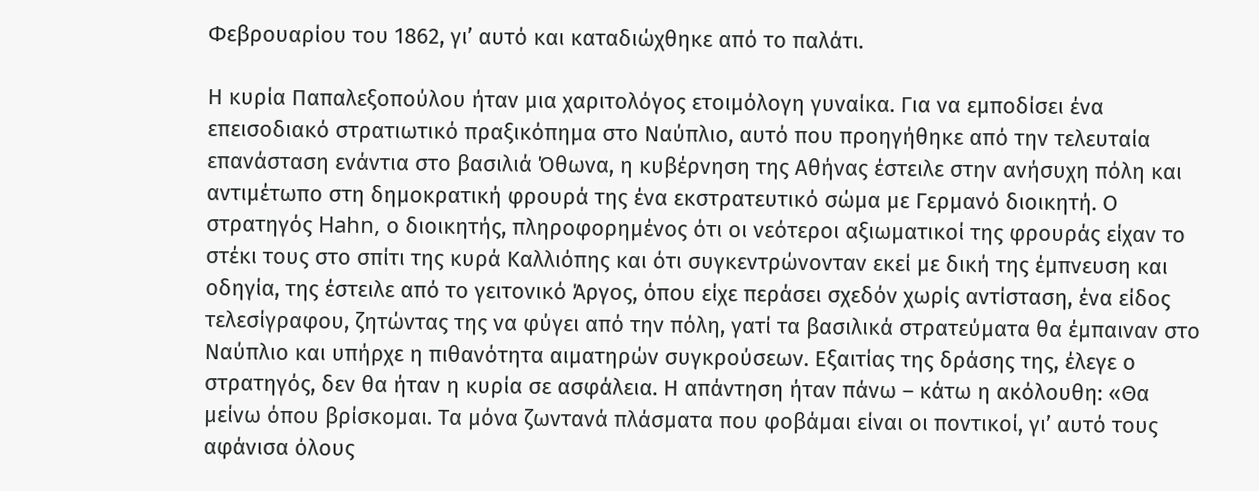Φεβρουαρίου του 1862, γι’ αυτό και καταδιώχθηκε από το παλάτι.

Η κυρία Παπαλεξοπούλου ήταν μια χαριτολόγος ετοιμόλογη γυναίκα. Για να εμποδίσει ένα επεισοδιακό στρατιωτικό πραξικόπημα στο Ναύπλιο, αυτό που προηγήθηκε από την τελευταία επανάσταση ενάντια στο βασιλιά Όθωνα, η κυβέρνηση της Αθήνας έστειλε στην ανήσυχη πόλη και αντιμέτωπο στη δημοκρατική φρουρά της ένα εκστρατευτικό σώμα με Γερμανό διοικητή. Ο στρατηγός Hahn, ο διοικητής, πληροφορημένος ότι οι νεότεροι αξιωματικοί της φρουράς είχαν το στέκι τους στο σπίτι της κυρά Καλλιόπης και ότι συγκεντρώνονταν εκεί με δική της έμπνευση και οδηγία, της έστειλε από το γειτονικό Άργος, όπου είχε περάσει σχεδόν χωρίς αντίσταση, ένα είδος τελεσίγραφου, ζητώντας της να φύγει από την πόλη, γατί τα βασιλικά στρατεύματα θα έμπαιναν στο Ναύπλιο και υπήρχε η πιθανότητα αιματηρών συγκρούσεων. Εξαιτίας της δράσης της, έλεγε ο στρατηγός, δεν θα ήταν η κυρία σε ασφάλεια. Η απάντηση ήταν πάνω – κάτω η ακόλουθη: «Θα μείνω όπου βρίσκομαι. Τα μόνα ζωντανά πλάσματα που φοβάμαι είναι οι ποντικοί, γι’ αυτό τους αφάνισα όλους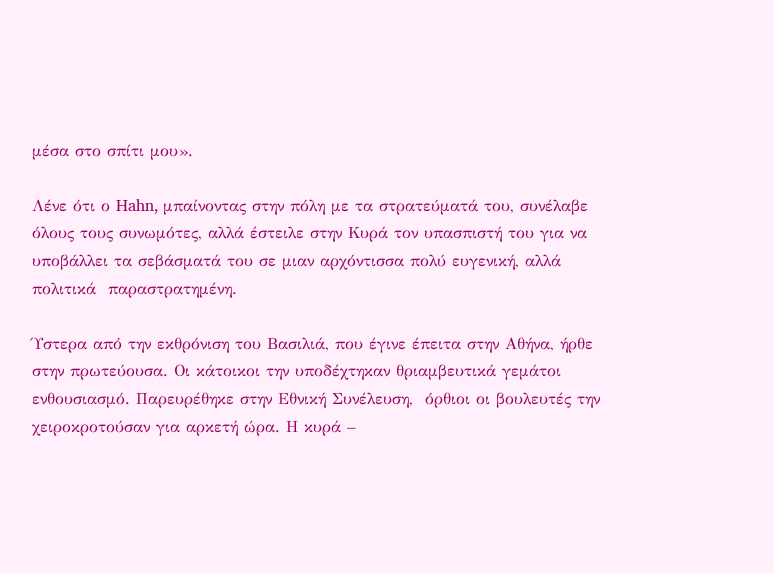μέσα στο σπίτι μου».

Λένε ότι ο Hahn, μπαίνοντας στην πόλη με τα στρατεύματά του, συνέλαβε όλους τους συνωμότες, αλλά έστειλε στην Κυρά τον υπασπιστή του για να υποβάλλει τα σεβάσματά του σε μιαν αρχόντισσα πολύ ευγενική, αλλά πολιτικά  παραστρατημένη.

Ύστερα από την εκθρόνιση του Βασιλιά, που έγινε έπειτα στην Αθήνα, ήρθε στην πρωτεύουσα. Οι κάτοικοι την υποδέχτηκαν θριαμβευτικά γεμάτοι ενθουσιασμό. Παρευρέθηκε στην Εθνική Συνέλευση,  όρθιοι οι βουλευτές την χειροκροτούσαν για αρκετή ώρα. Η κυρά –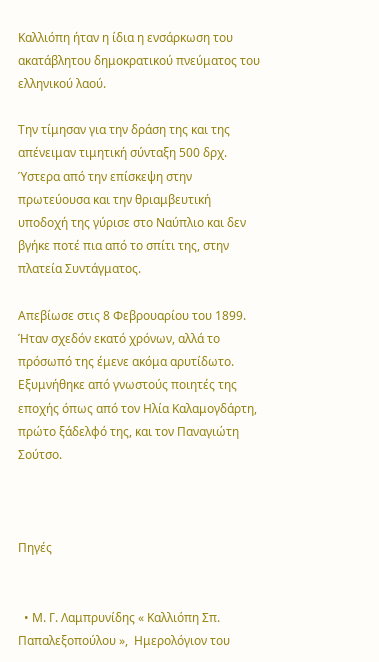Καλλιόπη ήταν η ίδια η ενσάρκωση του ακατάβλητου δημοκρατικού πνεύματος του ελληνικού λαού.

Την τίμησαν για την δράση της και της απένειμαν τιμητική σύνταξη 500 δρχ. Ύστερα από την επίσκεψη στην πρωτεύουσα και την θριαμβευτική υποδοχή της γύρισε στο Ναύπλιο και δεν βγήκε ποτέ πια από το σπίτι της, στην πλατεία Συντάγματος.

Απεβίωσε στις 8 Φεβρουαρίου του 1899. Ήταν σχεδόν εκατό χρόνων, αλλά το πρόσωπό της έμενε ακόμα αρυτίδωτο.  Εξυμνήθηκε από γνωστούς ποιητές της εποχής όπως από τον Ηλία Καλαμογδάρτη, πρώτο ξάδελφό της, και τον Παναγιώτη Σούτσο.



Πηγές


  • Μ. Γ. Λαμπρυνίδης « Καλλιόπη Σπ. Παπαλεξοπούλου »,  Ημερολόγιον του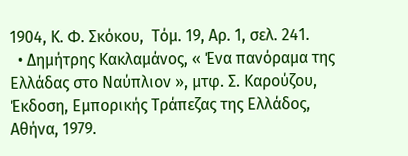1904, Κ. Φ. Σκόκου,  Τόμ. 19, Αρ. 1, σελ. 241.
  • Δημήτρης Κακλαμάνος, « Ένα πανόραμα της Ελλάδας στο Ναύπλιον », μτφ. Σ. Καρούζου,  Έκδοση, Εμπορικής Τράπεζας της Ελλάδος, Αθήνα, 1979.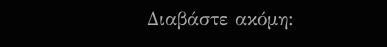Διαβάστε ακόμη: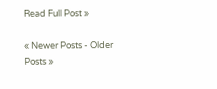Read Full Post »

« Newer Posts - Older Posts »